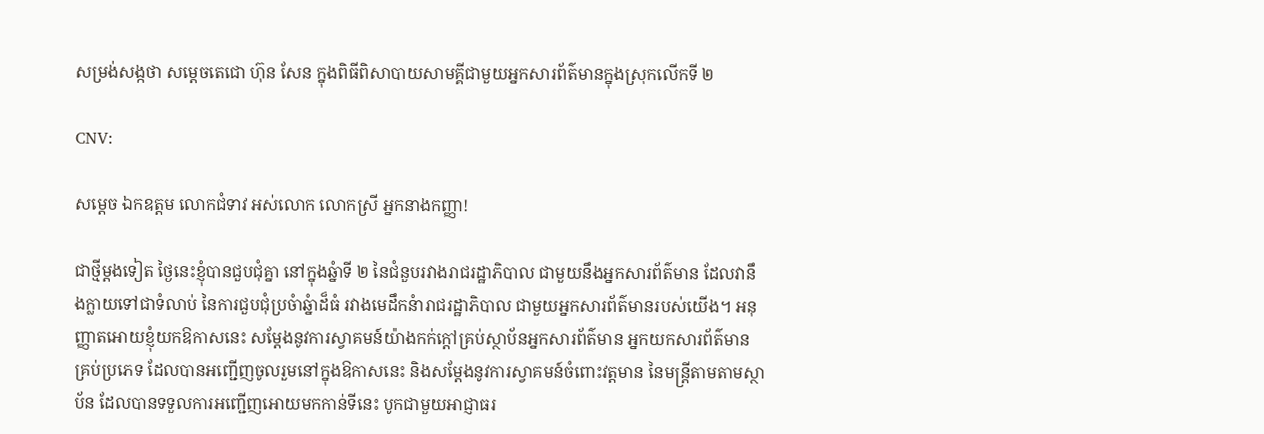សម្រង់សង្កថា សម្តេចតេជោ ហ៊ុន សែន ក្នុងពិធីពិសាបាយសាមគ្គីជាមួយអ្នកសារព័ត៌មានក្នុងស្រុកលើកទី ២

CNV:

សម្តេច ឯកឧត្តម លោកជំទាវ អស់លោក លោកស្រី អ្នកនាងកញ្ញា!

ជាថ្មីម្តងទៀត ថ្ងៃនេះខ្ញុំបានជួបជុំគ្នា នៅក្នុងឆ្នំាទី ២ នៃជំនួបរវាងរាជរដ្ឋាភិបាល ជាមួយនឹងអ្នកសារព័ត៌មាន ដែលវានឹងក្លាយទៅជាទំលាប់ នៃការជួបជុំប្រចំាឆ្នំាដ៏ធំ រវាងមេដឹកនំារាជរដ្ឋាភិបាល ជាមួយអ្នកសារព័ត៌មានរបស់យើង។ អនុញ្ញាតអោយខ្ញុំយកឱកាសនេះ សម្តែងនូវការស្វាគមន៍យ៉ាងកក់ក្តៅគ្រប់ស្ថាប័នអ្នកសារព័ត៌មាន អ្នកយកសារព័ត៌មានគ្រប់ប្រភេទ ដែលបានអញ្ជើញចូលរួមនៅក្នុងឱកាសនេះ និងសម្តែងនូវការស្វាគមន៍ចំពោះវត្តមាន នៃមន្ត្រីតាមតាមស្ថាប័ន ដែលបានទទួលការអញ្ជើញអោយមកកាន់ទីនេះ បូកជាមួយអាជ្ញាធរ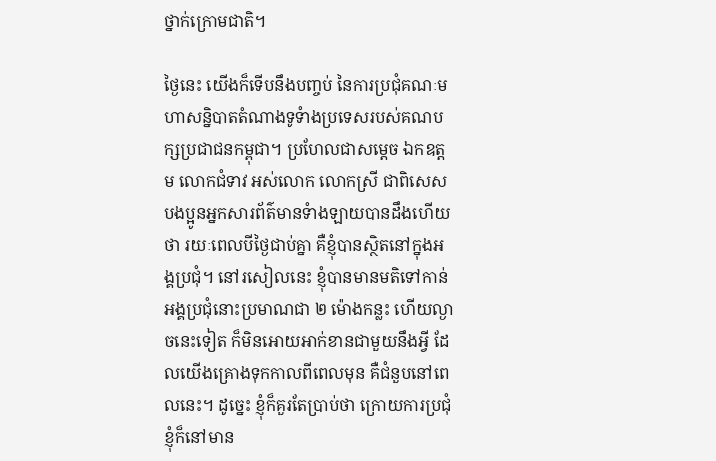ថ្នាក់ក្រោមជាតិ។

ថ្ងៃនេះ យើងក៏ទើបនឹងបញ្ចប់ នៃការប្រជុំគណៈមហាសន្និបាតតំណាងទូទំាងប្រទេសរបស់គណបក្សប្រជាជនកម្ពុជា។ ប្រហែលជាសម្តេច ឯកឧត្តម លោកជំទាវ អស់លោក លោកស្រី ជាពិសេសបងប្អូនអ្នកសារព័ត៌មានទំាងឡាយបានដឹងហើយថា រយៈពេលបីថ្ងៃជាប់គ្នា គឺខ្ញុំបានស្ថិតនៅក្នុងអង្គប្រជុំ។ នៅរសៀលនេះ ខ្ញុំបានមានមតិទៅកាន់អង្គប្រជុំនោះប្រមាណជា ២ ម៉ោងកន្លះ ហើយល្ងាចនេះទៀត ក៏មិនអោយអាក់ខានជាមួយនឹងអ្វី ដែលយើងគ្រោងទុកកាលពីពេលមុន គឺជំនួបនៅពេលនេះ។ ដូច្នេះ ខ្ញុំក៏គួរតែប្រាប់ថា ក្រោយការប្រជុំខ្ញុំក៏នៅមាន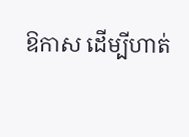ឱកាស ដើម្បីហាត់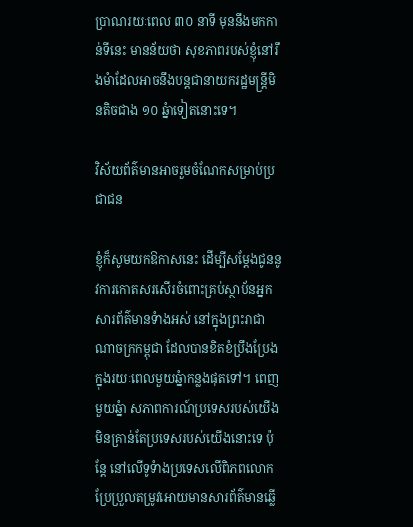ប្រាណរយៈពេល ៣០ នាទី មុននឹងមកកាន់ទីនេះ មានន័យថា សុខភាពរបស់ខ្ញុំនៅរឹងមំាដែលអាចនឹងបន្តជានាយករដ្ឋមន្ត្រីមិនតិចជាង ១០ ឆ្នំាទៀតនោះទេ។

វិស័យព័ត៌មានអាចរួមចំណែកសម្រាប់ប្រជាជន

ខ្ញុំក៏សូមយកឱកាសនេះ ដើម្បីសម្តែងជូននូវការកោតសរសើរចំពោះគ្រប់ស្ថាប័នអ្នកសារព័ត៌មានទំាងអស់ នៅក្នុងព្រះរាជាណាចក្រកម្ពុជា ដែលបានខិតខំប្រឹងប្រែងក្នុងរយៈពេលមួយឆ្នំាកន្លងផុតទៅ។ ពេញមួយឆ្នំា សភាពការណ៍ប្រទេសរបស់យើង មិនគ្រាន់តែប្រទេសរបស់យើងនោះទេ ប៉ុន្តែ នៅលើទូទំាងប្រទេសលើពិភពលោក ប្រែប្រួលតម្រូវអោយមានសារព័ត៌មានឆ្លើ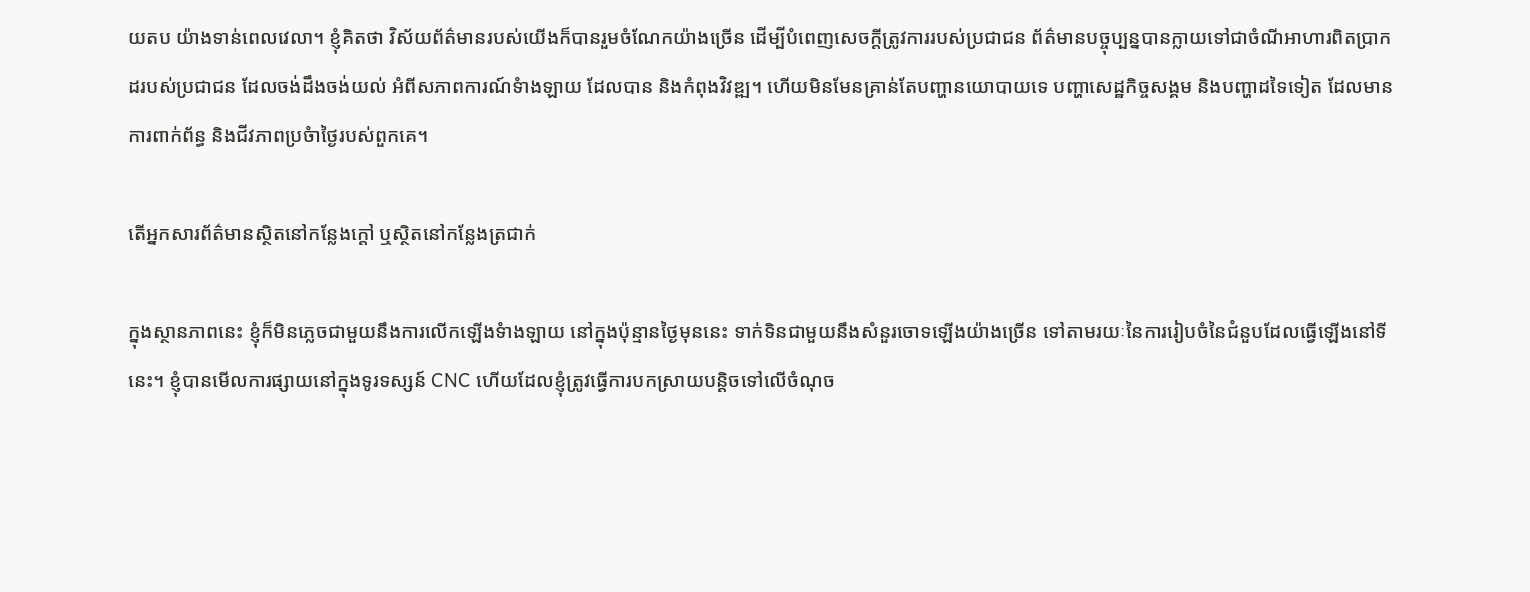យតប យ៉ាងទាន់ពេលវេលា។ ខ្ញុំគិតថា វិស័យព័ត៌មានរបស់យើងក៏បានរួមចំណែកយ៉ាងច្រើន ដើម្បីបំពេញសេចក្តីត្រូវការរបស់ប្រជាជន ព័ត៌មានបច្ចុប្បន្នបានក្លាយទៅជាចំណីអាហារពិតប្រាកដរបស់ប្រជាជន ដែលចង់ដឹងចង់យល់ អំពីសភាពការណ៍ទំាងឡាយ ដែលបាន និងកំពុងវិវឌ្ឍ។ ហើយមិនមែនគ្រាន់តែបញ្ហានយោបាយទេ បញ្ហាសេដ្ឋកិច្ចសង្គម និងបញ្ហាដទៃទៀត ដែលមានការពាក់ព័ន្ធ និងជីវភាពប្រចំាថ្ងៃរបស់ពួកគេ។

តើអ្នកសារព័ត៌មានស្ថិតនៅកន្លែងក្តៅ ឬស្ថិតនៅកន្លែងត្រជាក់

ក្នុងស្ថានភាពនេះ ខ្ញុំក៏មិនភ្លេចជាមួយនឹងការលើកឡើងទំាងឡាយ នៅក្នុងប៉ុន្មានថ្ងៃមុននេះ ទាក់ទិនជាមួយនឹងសំនួរចោទឡើងយ៉ាងច្រើន ទៅតាមរយៈនៃការរៀបចំនៃជំនួបដែលធ្វើឡើងនៅទីនេះ។ ខ្ញុំបានមើលការផ្សាយនៅក្នុងទូរទស្សន៍ CNC ហើយដែលខ្ញុំត្រូវធ្វើការបកស្រាយបន្តិចទៅលើចំណុច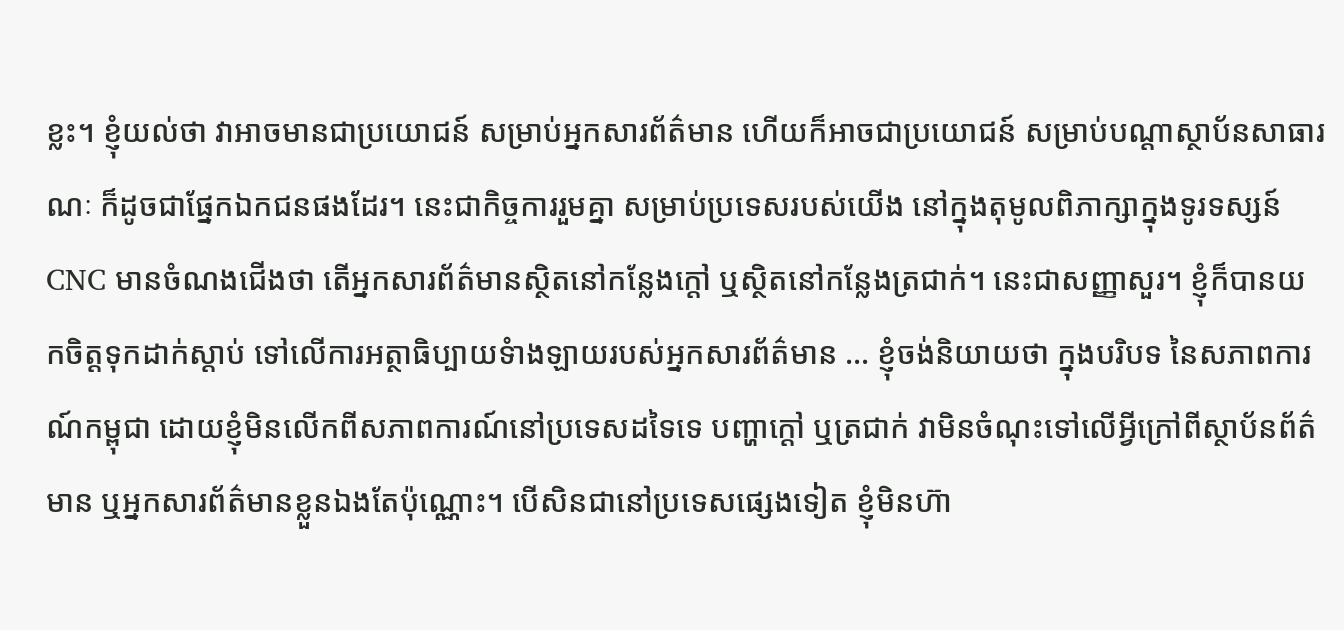ខ្លះ។ ខ្ញុំយល់ថា វាអាចមានជាប្រយោជន៍ សម្រាប់អ្នកសារព័ត៌មាន ហើយក៏អាចជាប្រយោជន៍ សម្រាប់បណ្តាស្ថាប័នសាធារណៈ ក៏ដូចជាផ្នែកឯកជនផងដែរ។ នេះជាកិច្ចការរួមគ្នា សម្រាប់ប្រទេសរបស់យើង នៅក្នុងតុមូលពិភាក្សាក្នុងទូរទស្សន៍ CNC មានចំណងជើងថា តើអ្នកសារព័ត៌មានស្ថិតនៅកន្លែងក្តៅ ឬស្ថិតនៅកន្លែងត្រជាក់។ នេះជាសញ្ញាសួរ។ ខ្ញុំក៏បានយកចិត្តទុកដាក់ស្តាប់ ទៅលើការអត្ថាធិប្បាយទំាងឡាយរបស់អ្នកសារព័ត៌មាន … ខ្ញុំចង់និយាយថា ក្នុងបរិបទ នៃសភាពការណ៍កម្ពុជា ដោយខ្ញុំមិនលើកពីសភាពការណ៍នៅប្រទេសដទៃទេ បញ្ហាក្តៅ ឬត្រជាក់ វាមិនចំណុះទៅលើអ្វីក្រៅពីស្ថាប័នព័ត៌មាន ឬអ្នកសារព័ត៌មានខ្លួនឯងតែប៉ុណ្ណោះ។ បើសិនជានៅប្រទេសផ្សេងទៀត ខ្ញុំមិនហ៊ា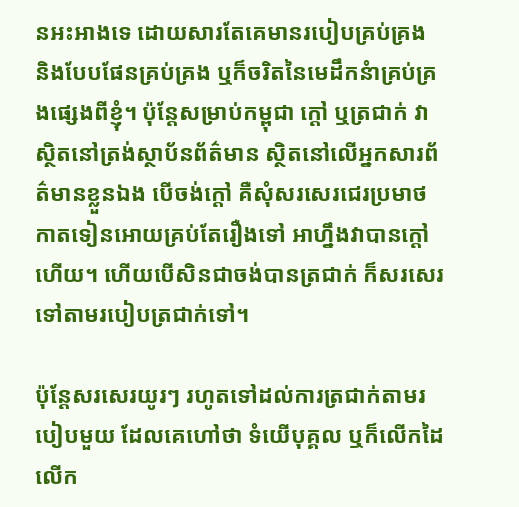នអះអាងទេ ដោយសារតែគេមានរបៀបគ្រប់គ្រង និងបែបផែនគ្រប់គ្រង ឬក៏ចរិតនៃមេដឹកនំាគ្រប់គ្រងផ្សេងពីខ្ញុំ។ ប៉ុន្តែសម្រាប់កម្ពុជា ក្តៅ ឬត្រជាក់ វាស្ថិតនៅត្រង់ស្ថាប័នព័ត៌មាន ស្ថិតនៅលើអ្នកសារព័ត៌មានខ្លួនឯង បើចង់ក្តៅ គឺសុំសរសេរជេរប្រមាថកាតទៀនអោយគ្រប់តែរឿងទៅ អាហ្នឹងវាបានក្តៅហើយ។ ហើយបើសិនជាចង់បានត្រជាក់ ក៏សរសេរទៅតាមរបៀបត្រជាក់ទៅ។

ប៉ុន្តែសរសេរយូរៗ រហូតទៅដល់ការត្រជាក់តាមរបៀបមួយ ដែលគេហៅថា ទំយើបុគ្គល ឬក៏លើកដៃលើក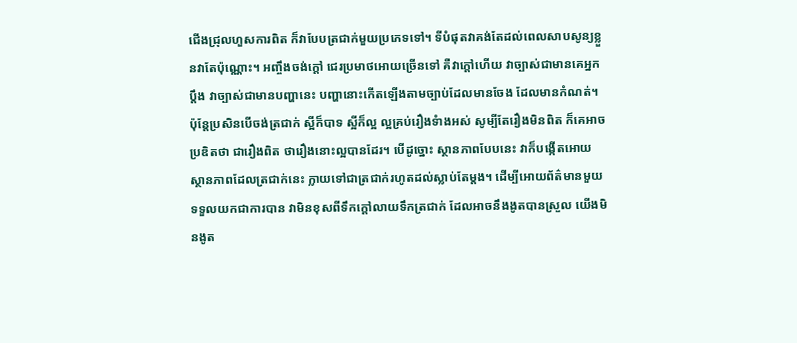ជើងជ្រុលហួសការពិត ក៏វាបែបត្រជាក់មួយប្រភេទទៅ។ ទីបំផុតវាគង់តែដល់ពេលសាបសូន្យខ្លួនវាតែប៉ុណ្ណោះ។ អញ្ចឹងចង់ក្តៅ ជេរប្រមាថអោយច្រើនទៅ គឺវាក្តៅហើយ វាច្បាស់ជាមានគេអ្នកប្តឹង វាច្បាស់ជាមានបញ្ហានេះ បញ្ហានោះកើតឡើងតាមច្បាប់ដែលមានចែង ដែលមានកំណត់។ ប៉ុន្តែប្រសិនបើចង់ត្រជាក់ ស្អីក៏បាទ ស្អីក៏ល្អ ល្អគ្រប់រឿងទំាងអស់ សូម្បីតែរឿងមិនពិត ក៏គេអាចប្រឌិតថា ជារឿងពិត ថារឿងនោះល្អបានដែរ។ បើដូច្នោះ ស្ថានភាពបែបនេះ វាក៏បង្កើតអោយស្ថានភាពដែលត្រជាក់នេះ ក្លាយទៅជាត្រជាក់រហូតដល់ស្លាប់តែម្តង។ ដើម្បីអោយព័ត៌មានមួយទទួលយកជាការបាន វាមិនខុសពីទឹកក្តៅលាយទឹកត្រជាក់ ដែលអាចនឹងងូតបានស្រួល យើងមិនងូត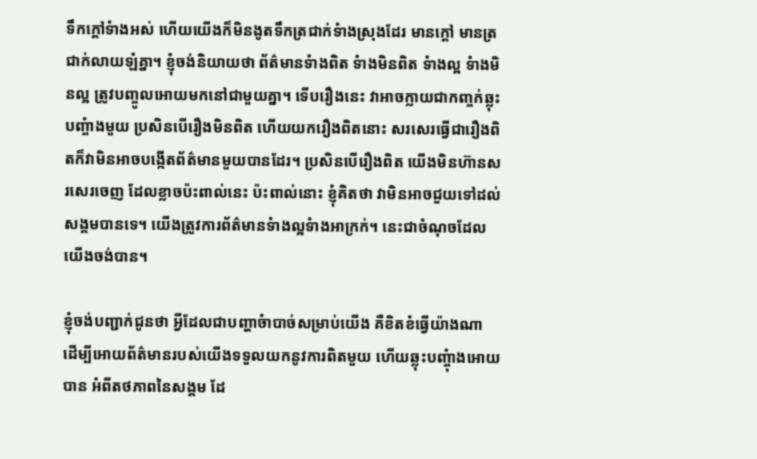ទឹកក្តៅទំាងអស់ ហើយយើងក៏មិនងូតទឹកត្រជាក់ទំាងស្រុងដែរ មានក្តៅ មានត្រជាក់លាយឡំគ្នា។ ខ្ញុំចង់និយាយថា ព័ត៌មានទំាងពិត ទំាងមិនពិត ទំាងល្អ ទំាងមិនល្អ ត្រូវបញ្ចូលអោយមកនៅជាមួយគ្នា។ ទើបរឿងនេះ វាអាចក្លាយជាកញ្ចក់ឆ្លុះបញ្ចំាងមួយ ប្រសិនបើរឿងមិនពិត ហើយយករឿងពិតនោះ សរសេរធ្វើជារឿងពិតក៏វាមិនអាចបង្កើតព័ត៌មានមួយបានដែរ។ ប្រសិនបើរឿងពិត យើងមិនហ៊ានសរសេរចេញ ដែលខ្លាចប៉ះពាល់នេះ ប៉ះពាល់នោះ ខ្ញុំគិតថា វាមិនអាចជួយទៅដល់សង្គមបានទេ។ យើងត្រូវការព័ត៌មានទំាងល្អទំាងអាក្រក់។ នេះជាចំណុចដែលយើងចង់បាន។

ខ្ញុំចង់បញ្ជាក់ជូនថា អ្វីដែលជាបញ្ហាចំាបាច់សម្រាប់យើង គឺខិតខំធ្វើយ៉ាងណា ដើម្បីអោយព័ត៌មានរបស់យើងទទួលយកនូវការពិតមួយ ហើយឆ្លុះបញ្ចុំាងអោយបាន អំពីតថភាពនៃសង្គម ដែ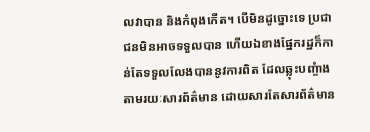លវាបាន និងកំពុងកើត។ បើមិនដូច្នោះទេ ប្រជាជនមិនអាចទទួលបាន ហើយឯខាងផ្នែករដ្ឋក៏កាន់តែទទួលលែងបាននូវការពិត ដែលឆ្លុះបញ្ចំាងតាមរយៈសារព័ត៌មាន ដោយសារតែសារព័ត៌មាន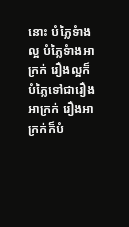នោះ បំភ្លៃទំាងល្អ បំភ្លៃទំាងអាក្រក់ រឿងល្អក៏បំភ្លៃទៅជារឿងអាក្រក់ រឿងអាក្រក់ក៏បំ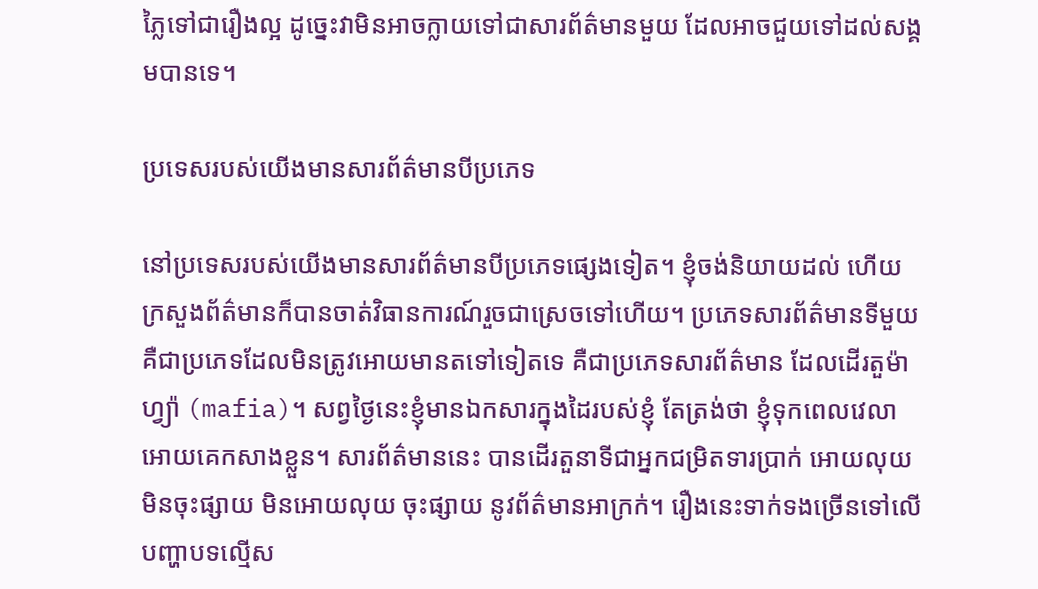ភ្លៃទៅជារឿងល្អ ដូច្នេះវាមិនអាចក្លាយទៅជាសារព័ត៌មានមួយ ដែលអាចជួយទៅដល់សង្គមបានទេ។

ប្រទេសរបស់យើងមានសារព័ត៌មានបីប្រភេទ

នៅប្រទេសរបស់យើងមានសារព័ត៌មានបីប្រភេទផ្សេងទៀត។ ខ្ញុំចង់និយាយដល់ ហើយក្រសួងព័ត៌មានក៏បានចាត់វិធានការណ៍រួចជាស្រេចទៅហើយ។ ប្រភេទសារព័ត៌មានទីមួយ គឺជាប្រភេទដែលមិនត្រូវអោយមានតទៅទៀតទេ គឺជាប្រភេទសារព័ត៌មាន ដែលដើរតួម៉ាហ្វ្យ៉ា (mafia)។ សព្វថ្ងៃនេះខ្ញុំមានឯកសារក្នុងដៃរបស់ខ្ញុំ តែត្រង់ថា ខ្ញុំទុកពេលវេលាអោយគេកសាងខ្លួន។ សារព័ត៌មាននេះ បានដើរតួនាទីជាអ្នកជម្រិតទារប្រាក់ អោយលុយ មិនចុះផ្សាយ មិនអោយលុយ ចុះផ្សាយ នូវព័ត៌មានអាក្រក់។ រឿងនេះទាក់ទងច្រើនទៅលើបញ្ហាបទល្មើស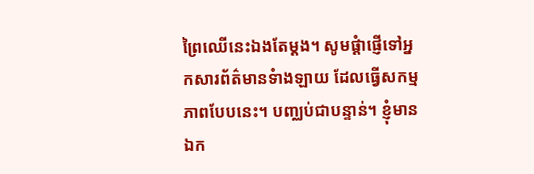ព្រៃឈើនេះឯងតែម្តង។ សូមផ្តំាផ្ញើទៅអ្នកសារព័ត៌មានទំាងឡាយ ដែលធ្វើសកម្មភាពបែបនេះ។ បញ្ឈប់ជាបន្ទាន់។ ខ្ញុំមានឯក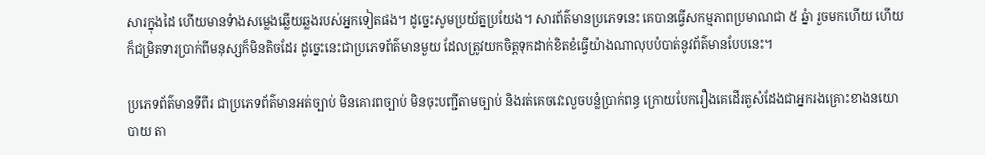សារក្នុងដៃ ហើយមានទំាងសម្លេងឆ្លើយឆ្លងរបស់អ្នកទៀតផង។ ដូច្នេះសូមប្រយ័ត្នប្រយែង។ សារព័ត៌មានប្រភេទនេះ គេបានធ្វើសកម្មភាពប្រមាណជា ៥ ឆ្នំា រួចមកហើយ ហើយក៏ជម្រិតទារប្រាក់ពីមនុស្សក៏មិនតិចដែរ ដូច្នេះនេះជាប្រភេទព័ត៌មានមួយ ដែលត្រូវយកចិត្តទុកដាក់ខិតខំធ្វើយ៉ាងណាលុបបំបាត់នូវព័ត៌មានបែបនេះ។

ប្រភេទព័ត៌មានទីពីរ ជាប្រភេទព័ត៌មានអត់ច្បាប់ មិនគោរពច្បាប់ មិនចុះបញ្ជីតាមច្បាប់ និងរត់គេចវេះលួចបន្លំប្រាក់ពន្ធ ក្រោយបែករឿងគេដើរតួសំដែងជាអ្នករងគ្រោះខាងនយោបាយ តា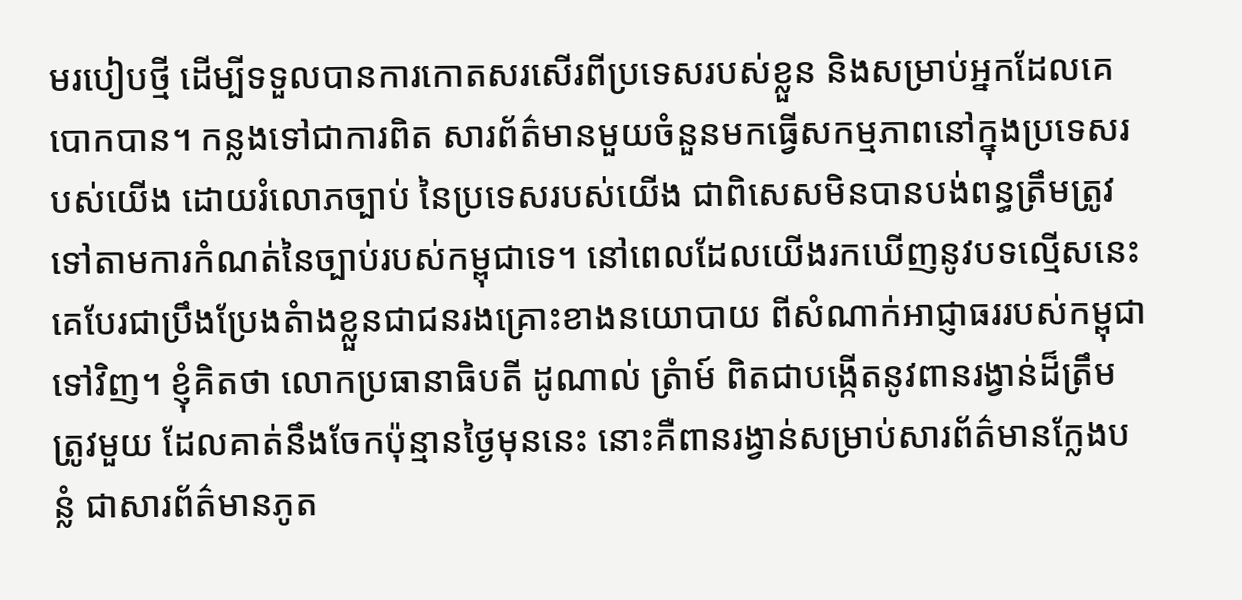មរបៀបថ្មី ដើម្បីទទួលបានការកោតសរសើរពីប្រទេសរបស់ខ្លួន និងសម្រាប់អ្នកដែលគេបោកបាន។ កន្លងទៅជាការពិត សារព័ត៌មានមួយចំនួនមកធ្វើសកម្មភាពនៅក្នុងប្រទេសរបស់យើង ដោយរំលោភច្បាប់ នៃប្រទេសរបស់យើង ជាពិសេសមិនបានបង់ពន្ធត្រឹមត្រូវទៅតាមការកំណត់នៃច្បាប់របស់កម្ពុជាទេ។ នៅពេលដែលយើងរកឃើញនូវបទល្មើសនេះ គេបែរជាប្រឹងប្រែងតំាងខ្លួនជាជនរងគ្រោះខាងនយោបាយ ពីសំណាក់អាជ្ញាធររបស់កម្ពុជាទៅវិញ។ ខ្ញុំគិតថា លោកប្រធានាធិបតី ដូណាល់ ត្រំាម៍ ពិតជាបង្កើតនូវពានរង្វាន់ដ៏ត្រឹមត្រូវមួយ ដែលគាត់នឹងចែកប៉ុន្មានថ្ងៃមុននេះ នោះគឺពានរង្វាន់សម្រាប់សារព័ត៌មានក្លែងបន្លំ ជាសារព័ត៌មានភូត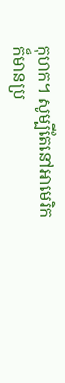កុហក។ សូម្បីតែនៅអាមេរិក ក៏មានប្រ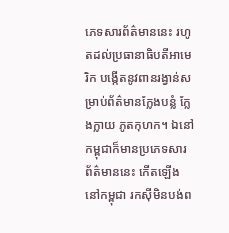ភេទសារព័ត៌មាននេះ រហូតដល់ប្រធានាធិបតីអាមេរិក បង្កើតនូវពានរង្វាន់សម្រាប់ព័ត៌មានក្លែងបន្លំ ក្លែងក្លាយ ភូតកុហក។ ឯនៅកម្ពុជាក៏មានប្រភេទសារព័ត៌មាននេះ កើតឡើងនៅកម្ពុជា រកស៊ីមិនបង់ព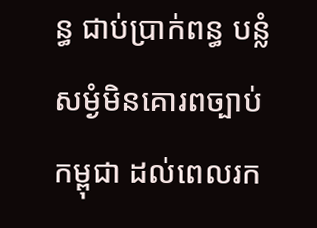ន្ធ ជាប់ប្រាក់ពន្ធ បន្លំសម្ងំមិនគោរពច្បាប់កម្ពុជា ដល់ពេលរក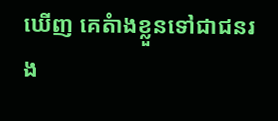ឃើញ គេតំាងខ្លួនទៅជាជនរង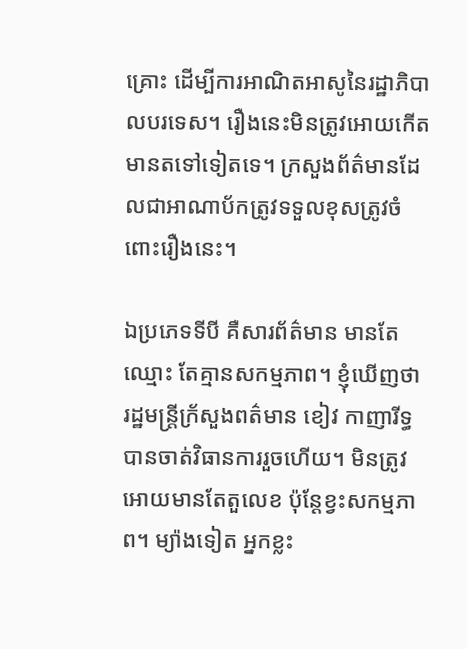គ្រោះ ដើម្បីការអាណិតអាសូនៃរដ្ឋាភិបាលបរទេស។ រឿងនេះមិនត្រូវអោយកើតមានតទៅទៀតទេ។ ក្រសួងព័ត៌មានដែលជាអាណាប័កត្រូវទទួលខុសត្រូវចំពោះរឿងនេះ។

ឯប្រភេទទីបី គឺសារព័ត៌មាន មានតែឈ្មោះ តែគ្មានសកម្មភាព។ ខ្ញុំឃើញថា រដ្ឋមន្ត្រីក្រ័សួងពត៌មាន ខៀវ កាញារីទ្ធ បានចាត់វិធានការរួចហើយ។ មិនត្រូវអោយមានតែតួលេខ ប៉ុន្តែខ្វះសកម្មភាព។ ម្យ៉ាងទៀត អ្នកខ្លះ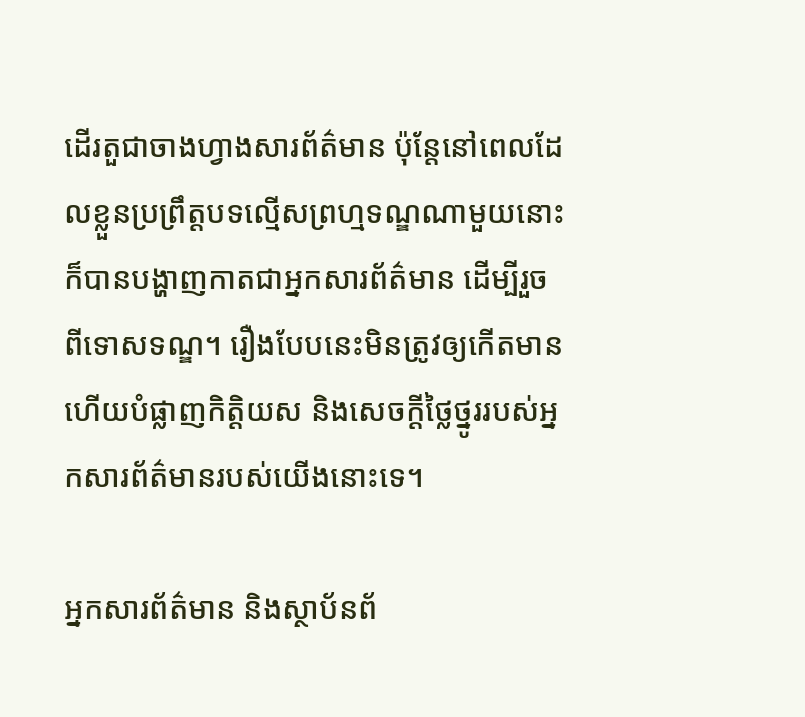ដើរតួជាចាងហ្វាងសារព័ត៌មាន ប៉ុន្តែនៅពេលដែលខ្លួនប្រព្រឹត្តបទល្មើសព្រហ្មទណ្ឌណាមួយនោះ ក៏បានបង្ហាញកាតជាអ្នកសារព័ត៌មាន ដើម្បីរួចពីទោសទណ្ឌ។ រឿងបែបនេះមិនត្រូវឲ្យកើតមាន ហើយបំផ្លាញកិត្តិយស និងសេចក្តីថ្លៃថ្នូររបស់អ្នកសារព័ត៌មានរបស់យើងនោះទេ។

អ្នកសារព័ត៌មាន និងស្ថាប័នព័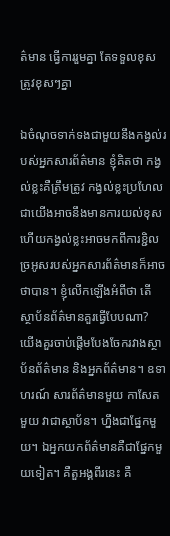ត៌មាន ធ្វើការរួមគ្នា តែទទួលខុសត្រូវខុសៗគ្នា

ឯចំណុចទាក់ទងជាមួយនឹងកង្វល់របស់អ្នកសារព័ត៌មាន ខ្ញុំគិតថា កង្វល់ខ្លះគឺត្រឹមត្រូវ កង្វល់ខ្លះប្រហែលជាយើងអាចនឹងមានការយល់ខុស ហើយកង្វល់ខ្លះអាចមកពីការខ្ជិលច្រអូសរបស់អ្នកសារព័ត៌មានក៏អាចថាបាន។ ខ្ញុំលើកឡើងអំពីថា តើស្ថាប័នព័ត៌មានគួរធ្វើបែបណា? យើងគួរចាប់ផ្តើមបែងចែករវាងស្ថាប័នព័ត៌មាន និងអ្នកព័ត៌មាន។ ឧទាហរណ៍ សារព័ត៌មានមួយ កាសែតមួយ វាជាស្ថាប័ន។ ហ្នឹងជាផ្នែកមួយ។ ឯអ្នកយកព័ត៌មានគឺជាផ្នែកមួយទៀត។ គឺតួអង្គពីរនេះ គឺ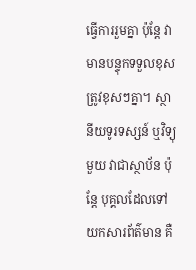ធ្វើការរួមគ្នា ប៉ុន្តែ វាមានបន្ទុកទទួលខុសត្រូវខុសៗគ្នា។ ស្ថានីយទូរទស្សន៍ ឬវិទ្យុមួយ វាជាស្ថាប័ន ប៉ុន្តែ បុគ្គលដែលទៅយកសារព័ត៌មាន គឺ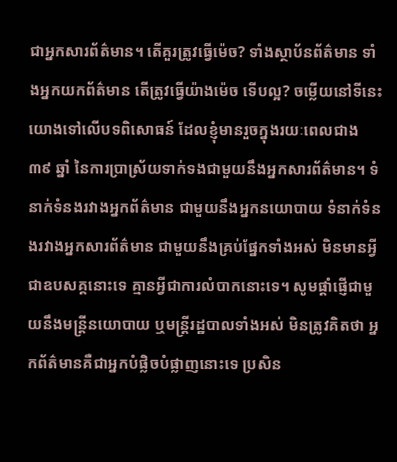ជាអ្នកសារព័ត៌មាន។ តើគួរត្រូវធ្វើម៉េច? ទាំងស្ថាប័នព័ត៌មាន ទាំងអ្នកយកព័ត៌មាន តើត្រូវធ្វើយ៉ាងម៉េច ទើបល្អ? ចម្លើយនៅទីនេះ យោងទៅលើបទពិសោធន៍ ដែលខ្ញុំមានរួចក្នុងរយៈពេលជាង ៣៩ ឆ្នាំ នៃការប្រាស្រ័យទាក់ទងជាមួយនឹងអ្នកសារព័ត៌មាន។ ទំនាក់ទំនងរវាងអ្នកព័ត៌មាន ជាមួយនឹងអ្នកនយោបាយ ទំនាក់ទំនងរវាងអ្នកសារព័ត៌មាន ជាមួយនឹងគ្រប់ផ្នែកទាំងអស់ មិនមានអ្វីជាឧបសគ្គនោះទេ គ្មានអ្វីជាការលំបាកនោះទេ។ សូមផ្តាំផ្ញើជាមួយនឹងមន្ត្រីនយោបាយ ឬមន្ត្រីរដ្ឋបាលទាំងអស់ មិនត្រូវគិតថា អ្នកព័ត៌មានគឺជាអ្នកបំផ្លិចបំផ្លាញនោះទេ ប្រសិន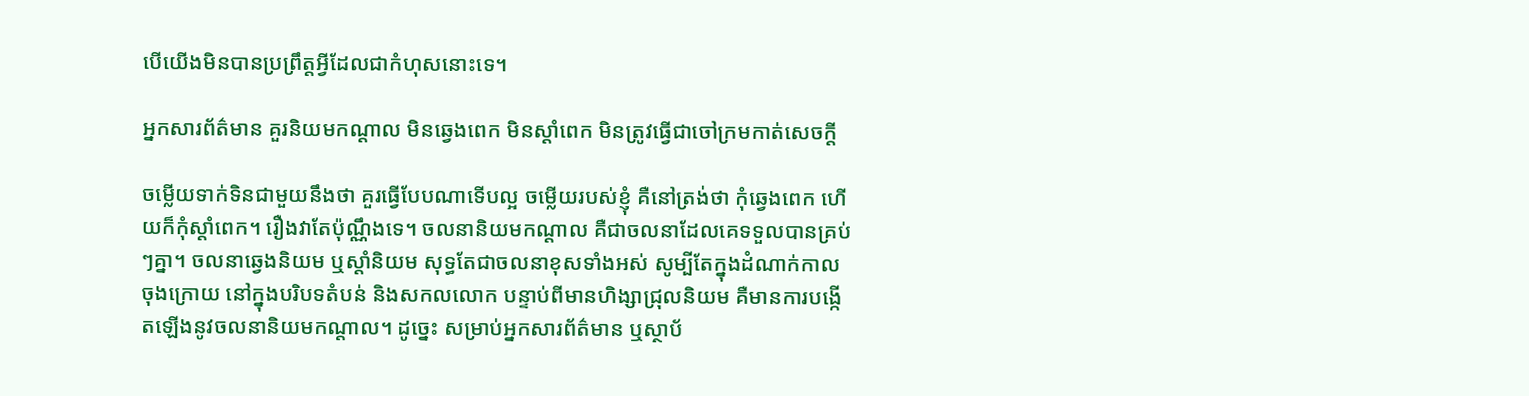បើយើងមិនបានប្រព្រឹត្តអ្វីដែលជាកំហុសនោះទេ។

អ្នកសារព័ត៌មាន គួរនិយមកណ្តាល មិនឆ្វេងពេក មិនស្តាំពេក មិនត្រូវធ្វើជាចៅក្រមកាត់សេចក្តី

ចម្លើយទាក់ទិនជាមួយនឹងថា គួរធ្វើបែបណាទើបល្អ ចម្លើយរបស់ខ្ញុំ គឺនៅត្រង់ថា កុំឆ្វេងពេក ហើយក៏កុំស្តាំពេក។ រឿងវាតែប៉ុណ្ណឹងទេ។ ចលនានិយមកណ្តាល គឺជាចលនាដែលគេទទួលបានគ្រប់ៗគ្នា។ ចលនាឆ្វេងនិយម ឬស្តាំនិយម សុទ្ធតែជាចលនាខុសទាំងអស់ សូម្បីតែក្នុងដំណាក់កាលចុងក្រោយ នៅក្នុងបរិបទតំបន់ និងសកលលោក បន្ទាប់ពីមានហិង្សាជ្រុលនិយម គឺមានការបង្កើតឡើងនូវចលនានិយមកណ្តាល។ ដូច្នេះ សម្រាប់អ្នកសារព័ត៌មាន ឬស្ថាប័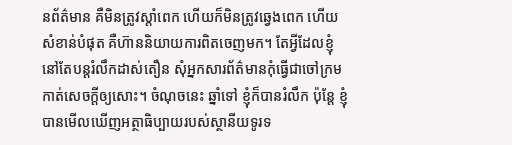នព័ត៌មាន គឺមិនត្រូវស្តាំពេក ហើយក៏មិនត្រូវឆ្វេងពេក ហើយសំខាន់បំផុត គឺហ៊ាននិយាយការពិតចេញមក។ តែអ្វីដែលខ្ញុំនៅតែបន្តរំលឹកដាស់តឿន សុំអ្នកសារព័ត៌មានកុំធ្វើជាចៅក្រមកាត់សេចក្តីឲ្យសោះ។ ចំណុចនេះ ឆ្នាំទៅ ខ្ញុំក៏បានរំលឹក ប៉ុន្តែ ខ្ញុំបានមើលឃើញអត្ថាធិប្បាយរបស់ស្ថានីយទូរទ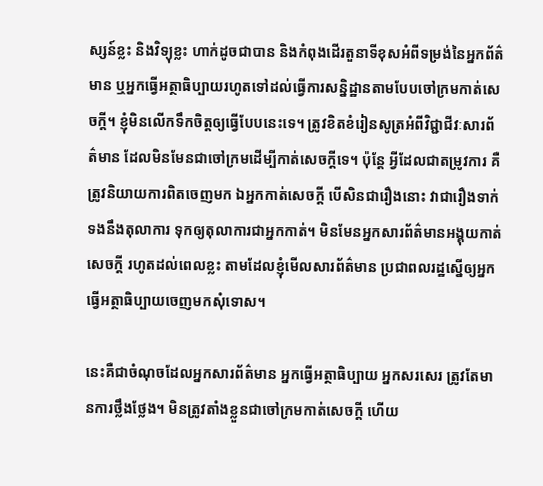ស្សន៍ខ្លះ និងវិទ្យុខ្លះ ហាក់ដូចជាបាន និងកំពុងដើរតួនាទីខុសអំពីទម្រង់នៃអ្នកព័ត៌មាន ឬអ្នកធ្វើអត្ថាធិប្បាយរហូតទៅដល់ធ្វើការសន្និដ្ឋានតាមបែបចៅក្រមកាត់សេចក្តី។ ខ្ញុំមិនលើកទឹកចិត្តឲ្យធ្វើបែបនេះទេ។ ត្រូវខិតខំរៀនសូត្រអំពីវិជ្ជាជីវៈសារព័ត៌មាន ដែលមិនមែនជាចៅក្រមដើម្បីកាត់សេចក្តីទេ។ ប៉ុន្តែ អ្វីដែលជាតម្រូវការ គឺត្រូវនិយាយការពិតចេញមក ឯអ្នកកាត់សេចក្តី បើសិនជារឿងនោះ វាជារឿងទាក់ទងនឹងតុលាការ ទុកឲ្យតុលាការជាអ្នកកាត់។ មិនមែនអ្នកសារព័ត៌មានអង្គុយកាត់សេចក្តី រហូតដល់ពេលខ្លះ តាមដែលខ្ញុំមើលសារព័ត៌មាន ប្រជាពលរដ្ឋស្នើឲ្យអ្នកធ្វើអត្ថាធិប្បាយចេញមកសុំទោស។

នេះគឺជាចំណុចដែលអ្នកសារព័ត៌មាន អ្នកធ្វើអត្ថាធិប្បាយ អ្នកសរសេរ ត្រូវតែមានការថ្លឹងថ្លែង។ មិនត្រូវតាំងខ្លួនជាចៅក្រមកាត់សេចក្តី ហើយ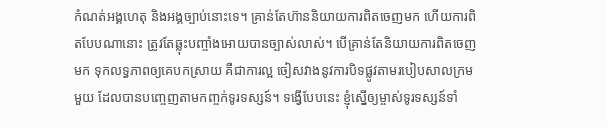កំណត់អង្គហេតុ និងអង្គច្បាប់នោះទេ។ គ្រាន់តែហ៊ាននិយាយការពិតចេញមក ហើយការពិតបែបណានោះ ត្រូវតែឆ្លុះបញ្ចាំងអោយបានច្បាស់លាស់។ បើគ្រាន់តែនិយាយការពិតចេញមក ទុកលទ្ធភាពឲ្យគេបកស្រាយ គឺជាការល្អ ចៀសវាងនូវការបិទផ្លូវតាមរបៀបសាលក្រមមួយ ដែលបានបញ្ចេញតាមកញ្ចក់ទូរទស្សន៍។ ទង្វើបែបនេះ ខ្ញុំស្នើឲ្យម្ចាស់ទូរទស្សន៍ទាំ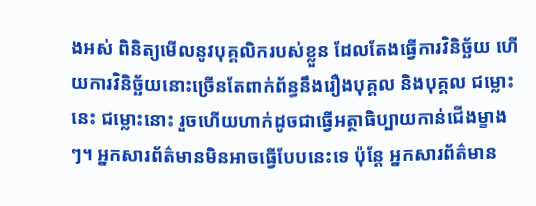ងអស់ ពិនិត្យមើលនូវបុគ្គលិករបស់ខ្លួន ដែលតែងធ្វើការវិនិច្ឆ័យ ហើយការវិនិច្ឆ័យនោះច្រើនតែពាក់ព័ន្ធនឹងរឿងបុគ្គល និងបុគ្គល ជម្លោះនេះ ជម្លោះនោះ រួចហើយហាក់ដូចជាធ្វើអត្ថាធិប្បាយកាន់ជើងម្ខាងៗ។ អ្នកសារព័ត៌មានមិនអាចធ្វើបែបនេះទេ ប៉ុន្តែ អ្នកសារព័ត៌មាន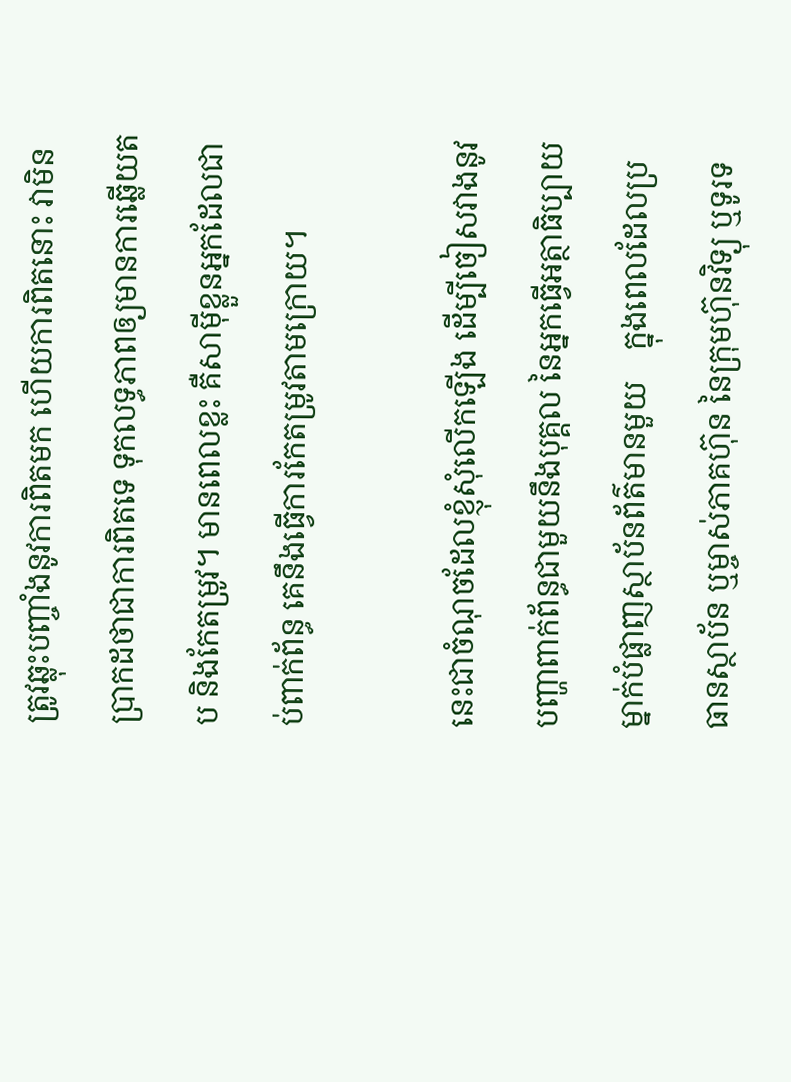ត្រូវឆ្លុះបញ្ចាំងនូវការពិតមក ហើយការពិតនោះ វាមិនប្រាកដថាជាការពិតទេ ទុកលទ្ធភាពឲ្យមានការឆ្លើយតប និងកែតម្រូវ។ មានពេលខ្លះ គឺសាម៉ីខ្លួនអ្នកដែលជាប់ពាក់ព័ន្ធ គេនឹងធ្វើការកែតម្រូវតាមក្រោយ។

នេះជាចំណុចដែលខ្ញុំសុំលើកឡើង ដើម្បីចៀសវាងនូវបញ្ហាពាក់ព័ន្ធជាមួយនឹងបុគ្គល នៃអ្នកធ្វើអត្ថាធិប្បាយម្នាក់បំផ្លាញស្ថាប័នព័ត៌មានមួយ    ក្នុងពេលដែលប្រធានស្ថាប័ន ឬម្ចាស់ភាគហ៊ុន នៃក្រុមហ៊ុនវិទ្យុ ឬទូរទ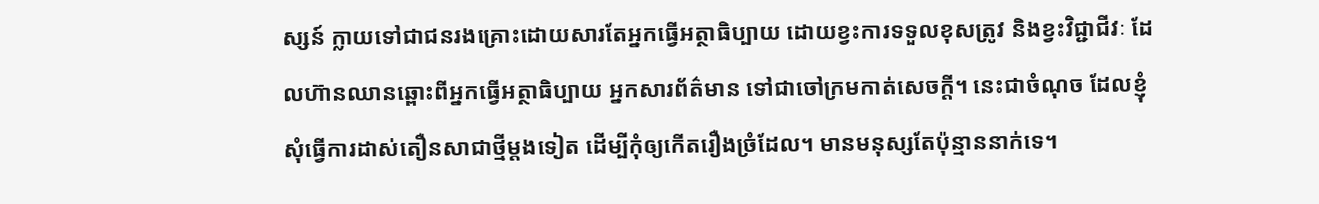ស្សន៍ ក្លាយទៅជាជនរងគ្រោះដោយសារតែអ្នកធ្វើអត្ថាធិប្បាយ ដោយខ្វះការទទួលខុសត្រូវ និងខ្វះវិជ្ជាជីវៈ ដែលហ៊ានឈានឆ្ពោះពីអ្នកធ្វើអត្ថាធិប្បាយ អ្នកសារព័ត៌មាន ទៅជាចៅក្រមកាត់សេចក្តី។ នេះជាចំណុច ដែលខ្ញុំសុំធ្វើការដាស់តឿនសាជាថ្មីម្តងទៀត ដើម្បីកុំឲ្យកើតរឿងច្រំដែល។ មានមនុស្សតែប៉ុន្មាននាក់ទេ។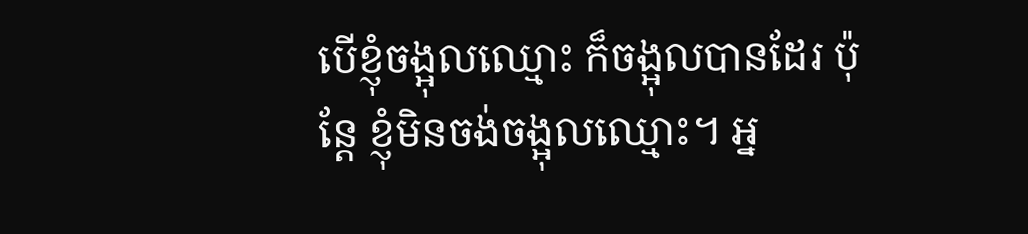បើខ្ញុំចង្អុលឈ្មោះ ក៏ចង្អុលបានដែរ ប៉ុន្តែ ខ្ញុំមិនចង់ចង្អុលឈ្មោះ។ អ្ន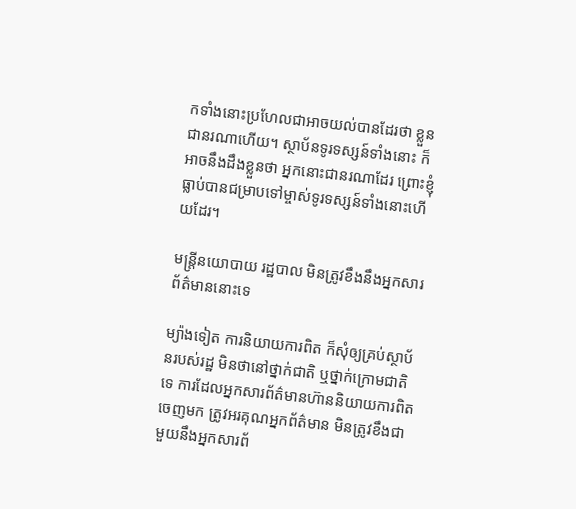កទាំងនោះប្រហែលជាអាចយល់បានដែរថា ខ្លួនជានរណាហើយ។ ស្ថាប័នទូរទស្សន៍ទាំងនោះ ក៏អាចនឹងដឹងខ្លួនថា អ្នកនោះជានរណាដែរ ព្រោះខ្ញុំធ្លាប់បានជម្រាបទៅម្ចាស់ទូរទស្សន៍ទាំងនោះហើយដែរ។

មន្រ្តីនយោបាយ រដ្ឋបាល មិនត្រូវខឹងនឹងអ្នកសារព័ត៌មាននោះទេ

ម្យ៉ាងទៀត ការនិយាយការពិត ក៏សុំឲ្យគ្រប់ស្ថាប័នរបស់រដ្ឋ មិនថានៅថ្នាក់ជាតិ ឬថ្នាក់ក្រោមជាតិទេ ការដែលអ្នកសារព័ត៌មានហ៊ាននិយាយការពិតចេញមក ត្រូវអរគុណអ្នកព័ត៌មាន មិនត្រូវខឹងជាមួយនឹងអ្នកសារព័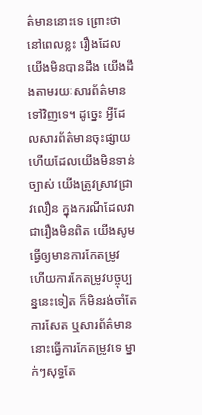ត៌មាននោះទេ ព្រោះថា នៅពេលខ្លះ រឿងដែលយើងមិនបានដឹង យើងដឹងតាមរយៈសារព័ត៌មានទៅវិញទេ។ ដូច្នេះ អ្វីដែលសារព័ត៌មានចុះផ្សាយ ហើយដែលយើងមិនទាន់ច្បាស់ យើងត្រូវស្រាវជា្រវលឿន ក្នុងករណីដែលវាជារឿងមិនពិត យើងសូមធ្វើឲ្យមានការកែតម្រូវ ហើយការកែតម្រូវបច្ចុប្បន្ននេះទៀត ក៏មិនរង់ចាំតែការសែត ឬសារព័ត៌មាននោះធ្វើការកែតម្រូវទេ ម្នាក់ៗសុទ្ធតែ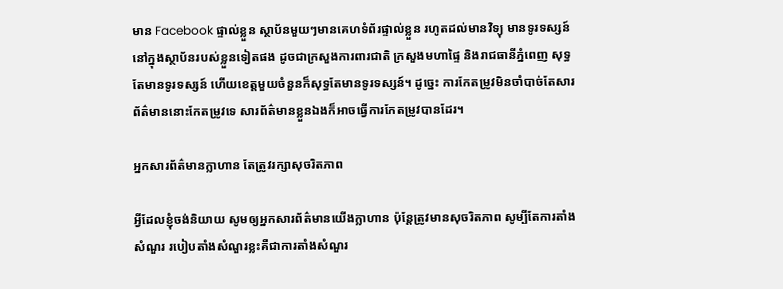មាន Facebook ផ្ទាល់ខ្លួន ស្ថាប័នមួយៗមានគេហទំព័រផ្ទាល់ខ្លួន រហូតដល់មានវិទ្យុ មានទូរទស្សន៍នៅក្នុងស្ថាប័នរបស់ខ្លួនទៀតផង ដូចជាក្រសួងការពារជាតិ ក្រសួងមហាផ្ទៃ និងរាជធានីភ្នំពេញ សុទ្ធតែមានទូរទស្សន៍ ហើយខេត្តមួយចំនួនក៏សុទ្ធតែមានទូរទស្សន៍។ ដូច្នេះ ការកែតម្រូវមិនចាំបាច់តែសារព័ត៌មាននោះកែតម្រូវទេ សារព័ត៌មានខ្លួនឯងក៏អាចធ្វើការកែតម្រូវបានដែរ។

អ្នកសារព័ត៌មានក្លាហាន តែត្រូវរក្សាសុចរិតភាព

អ្វីដែលខ្ញុំចង់និយាយ សូមឲ្យអ្នកសារព័ត៌មានយើងក្លាហាន ប៉ុន្តែត្រូវមានសុចរិតភាព សូម្បីតែការតាំងសំណួរ របៀបតាំងសំណួរខ្លះគឺជាការតាំងសំណួរ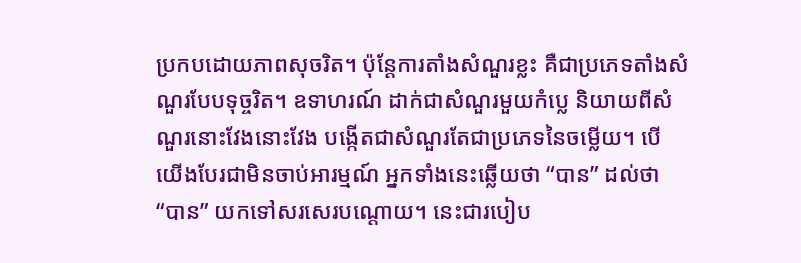ប្រកបដោយភាពសុចរិត។ ប៉ុន្តែការតាំងសំណួរខ្លះ គឺជាប្រភេទតាំងសំណួរបែបទុច្ចរិត។ ឧទាហរណ៍ ដាក់ជាសំណួរមួយកំប្លេ និយាយពីសំណួរនោះវែងនោះវែង បង្កើតជាសំណួរតែជាប្រភេទនៃចម្លើយ។ បើយើងបែរជាមិនចាប់អារម្មណ៍ អ្នកទាំងនេះឆ្លើយថា “បាន” ដល់ថា “បាន” យកទៅសរសេរបណ្តោយ។ នេះជារបៀប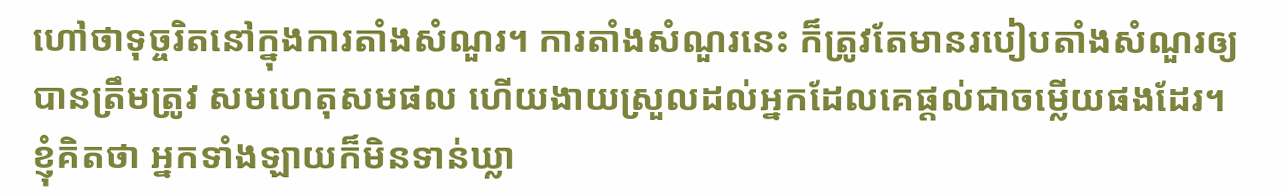ហៅថាទុច្ចរិតនៅក្នុងការតាំងសំណួរ។ ការតាំងសំណួរនេះ ក៏ត្រូវតែមានរបៀបតាំងសំណួរឲ្យបានត្រឹមត្រូវ សមហេតុសមផល ហើយងាយស្រួលដល់អ្នកដែលគេផ្តល់ជាចម្លើយផងដែរ។ ខ្ញុំគិតថា អ្នកទាំងឡាយក៏មិនទាន់ឃ្លា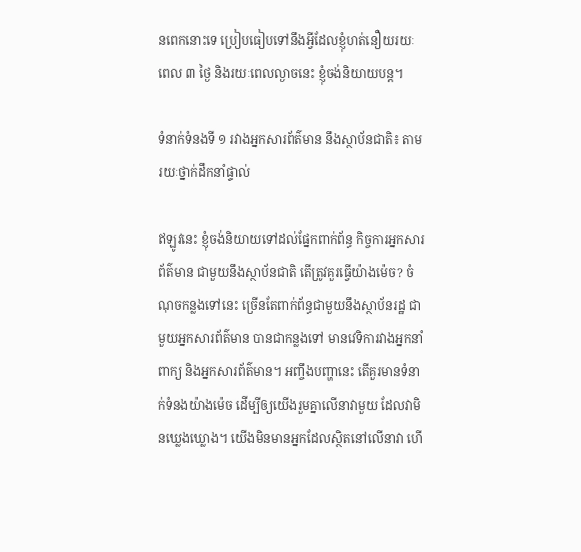នពេកនោះទេ ប្រៀបធៀបទៅនឹងអ្វីដែលខ្ញុំហត់នឿយរយៈពេល ៣ ថ្ងៃ និងរយៈពេលល្ងាចនេះ ខ្ញុំចង់និយាយបន្ត។

ទំនាក់ទំនងទី ១ រវាងអ្នកសារព័ត៌មាន នឹងស្ថាប័នជាតិ៖ តាមរយៈថ្នាក់ដឹកនាំផ្ទាល់

ឥឡូវនេះ ខ្ញុំចង់និយាយទៅដល់ផ្នែកពាក់ព័ន្ធ កិច្ចការអ្នកសារព័ត៌មាន ជាមួយនឹងស្ថាប័នជាតិ តើត្រូវគួរធ្វើយ៉ាងម៉េច? ចំណុចកន្លងទៅនេះ ច្រើនតែពាក់ព័ន្ធជាមួយនឹងស្ថាប័នរដ្ឋ ជាមួយអ្នកសារព័ត៌មាន បានជាកន្លងទៅ មានវេទិការវាងអ្នកនាំពាក្យ និងអ្នកសារព័ត៌មាន។ អញ្ចឹងបញ្ហានេះ តើគួរមានទំនាក់ទំនងយ៉ាងម៉េច ដើម្បីឲ្យយើងរួមគ្នាលើនាវាមួយ ដែលវាមិនឃ្លេងឃ្លោង។ យើងមិនមានអ្នកដែលស្ថិតនៅលើនាវា ហើ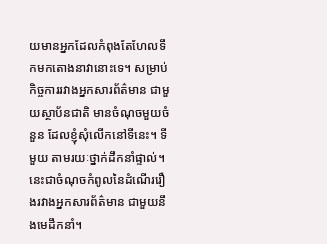យមានអ្នកដែលកំពុងតែហែលទឹកមកតោងនាវានោះទេ។ សម្រាប់កិច្ចការរវាងអ្នកសារព័ត៌មាន ជាមួយស្ថាប័នជាតិ មានចំណុចមួយចំនួន ដែលខ្ញុំសុំលើកនៅទីនេះ។ ទីមួយ តាមរយៈថ្នាក់ដឹកនាំផ្ទាល់។ នេះជាចំណុចកំពូលនៃដំណើររឿងរវាងអ្នកសារព័ត៌មាន ជាមួយនឹងមេដឹកនាំ។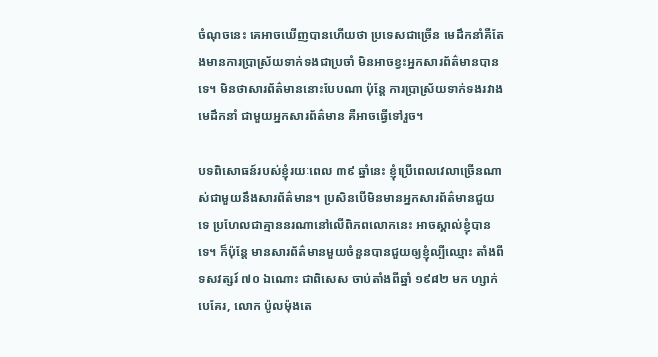ចំណុចនេះ គេអាចឃើញបានហើយថា ប្រទេសជាច្រើន មេដឹកនាំគឺតែងមានការប្រាស្រ័យទាក់ទងជាប្រចាំ មិនអាចខ្វះអ្នកសារព័ត៌មានបានទេ។ មិនថាសារព័ត៌មាននោះបែបណា ប៉ុន្តែ ការប្រាស្រ័យទាក់ទងរវាងមេដឹកនាំ ជាមួយអ្នកសារព័ត៌មាន គឺអាចធ្វើទៅរួច។

បទពិសោធន៍របស់ខ្ញុំរយៈពេល ៣៩ ឆ្នាំនេះ ខ្ញុំប្រើពេលវេលាច្រើនណាស់ជាមួយនឹងសារព័ត៌មាន។ ប្រសិនបើមិនមានអ្នកសារព័ត៌មានជួយទេ ប្រហែលជាគ្មាននរណានៅលើពិភពលោកនេះ អាចស្គាល់ខ្ញុំបានទេ។ ក៏ប៉ុន្តែ មានសារព័ត៌មានមួយចំនួនបានជួយឲ្យខ្ញុំល្បីឈ្មោះ តាំងពីទសវត្សរ៍ ៧០ ឯណោះ ជាពិសេស ចាប់តាំងពីឆ្នាំ ១៩៨២ មក ហ្សាក់បេគែរ, លោក ប៉ូលម៉ុងតេ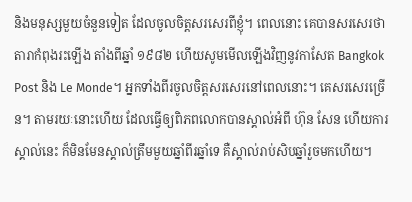និងមនុស្សមួយចំនួនទៀត ដែលចូលចិត្តសរសេរពីខ្ញុំ។ ពេលនោះ គេបានសរសេរថា តារាកំពុងរះឡើង តាំងពីឆ្នាំ ១៩៨២ ហើយសូមមើលឡើងវិញនូវកាសែត Bangkok Post និង Le Monde។ អ្នកទាំងពីរចូលចិត្តសរសេរនៅពេលនោះ។ គេសរសេរច្រើន។ តាមរយៈនោះហើយ ដែលធ្វើឲ្យពិភពលោកបានស្គាល់អំពី ហ៊ុន សែន ហើយការស្គាល់នេះ ក៏មិនមែនស្គាល់ត្រឹមមួយឆ្នាំពីរឆ្នាំទេ គឺស្គាល់រាប់សិបឆ្នាំរួចមកហើយ។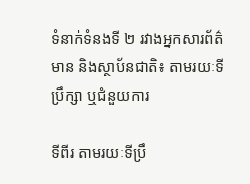ទំនាក់ទំនងទី ២ រវាងអ្នកសារព័ត៌មាន និងស្ថាប័នជាតិ៖ តាមរយៈទីប្រឹក្សា ឬជំនួយការ

ទីពីរ តាមរយៈទីប្រឹ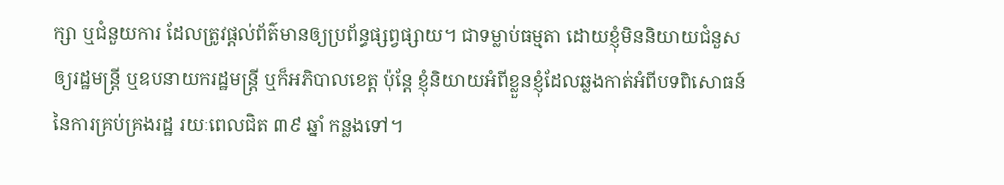ក្សា ឬជំនួយការ ដែលត្រូវផ្តល់ព័ត៌មានឲ្យប្រព័ន្ធផ្សព្វផ្សាយ។ ជាទម្លាប់ធម្មតា ដោយខ្ញុំមិននិយាយជំនួសឲ្យរដ្ឋមន្រ្តី ឬឧបនាយករដ្ឋមន្រ្តី ឬក៏អភិបាលខេត្ត ប៉ុន្តែ ខ្ញុំនិយាយអំពីខ្លួនខ្ញុំដែលឆ្លងកាត់អំពីបទពិសោធន៍នៃការគ្រប់គ្រងរដ្ឋ រយៈពេលជិត ៣៩ ឆ្នាំ កន្លងទៅ។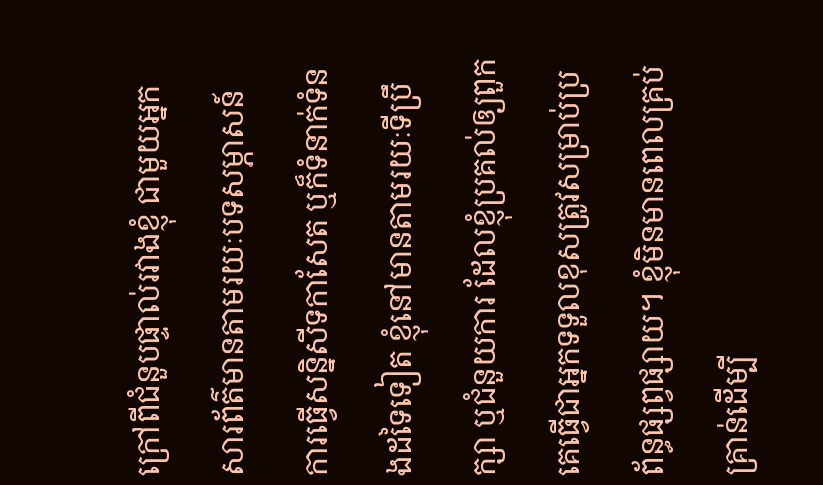ក្រៅពីជំនួបផ្ទាល់រវាងខ្ញុំ ជាមួយអ្នកសារព័ត៌មានតាមរយៈបទសម្ភាសន៍ ការធ្វើសន្និសីទកាសែត ឬក៏ទំនាក់ទំនងដទៃទៀត ខ្ញុំនៅមានតាមរយៈទីប្រឹក្សា ឬជំនួយការ ដែលខ្ញុំប្រគល់ឲ្យពួកគេធ្វើជាអ្នកទទួលខុសត្រូវសម្រាប់ប្រព័ន្ធផ្សព្វផ្សាយ។ ខ្ញុំមិនមានពេលគ្រប់គ្រាន់ដើម្បី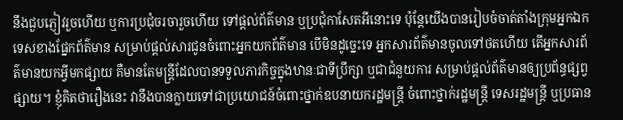នឹងជួបភ្ញៀវរួចហើយ ឬការប្រជុំចរចារួចហើយ ទៅផ្តល់ព័ត៌មាន ឬប្រជុំកាសែតអីនោះទេ ប៉ុន្តែយើងបានរៀបចំចាត់តាំងក្រុមអ្នកឯកទេសខាងផ្នែកព័ត៌មាន សម្រាប់ផ្តល់សារជូនចំពោះអ្នកយកព័ត៌មាន បើមិនដូច្នេះទេ អ្នកសារព័ត៌មានចូលទៅថតហើយ តើអ្នកសារព័ត៌មានយកអ្វីមកផ្សាយ គឺមានតែមន្ត្រីដែលបានទទួលភារកិច្ចក្នុងឋានៈជាទីប្រឹក្សា ឬជាជំនួយការ សម្រាប់ផ្តល់ព័ត៌មានឲ្យប្រព័ន្ធផ្សព្វផ្សាយ។ ខ្ញុំគិតថារឿងនេះ វានឹងបានក្លាយទៅជាប្រយោជន៍ចំពោះថ្នាក់ឧបនាយករដ្ឋមន្ត្រី ចំពោះថ្នាក់រដ្ឋមន្ត្រី ទេសរដ្ឋមន្ត្រី ឬប្រធាន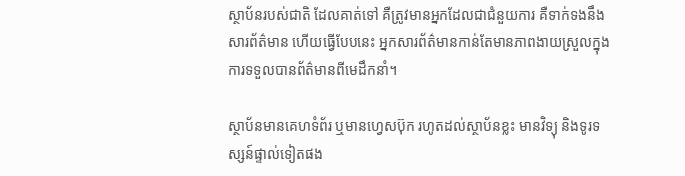ស្ថាប័នរបស់ជាតិ ដែលគាត់ទៅ គឺត្រូវមានអ្នកដែលជាជំនួយការ គឺទាក់ទងនឹងសារព័ត៌មាន ហើយធ្វើបែបនេះ អ្នកសារព័ត៌មានកាន់តែមានភាពងាយស្រួលក្នុងការទទួលបានព័ត៌មានពីមេដឹកនាំ។

ស្ថាប័នមានគេហទំព័រ ឬមានហ្វេសប៊ុក រហូតដល់ស្ថាប័នខ្លះ មានវិទ្យុ និងទូរទស្សន៍ផ្ទាល់ទៀតផង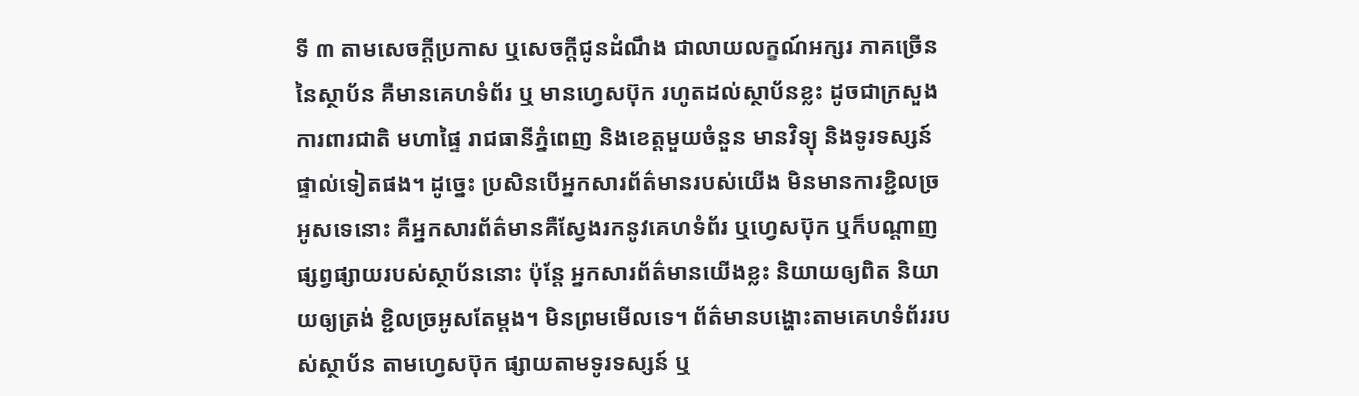ទី ៣ តាមសេចក្តីប្រកាស ឬសេចក្តីជូនដំណឹង ជាលាយលក្ខណ៍អក្សរ ភាគច្រើននៃស្ថាប័ន គឺមានគេហទំព័រ ឬ មានហ្វេសប៊ុក រហូតដល់ស្ថាប័នខ្លះ ដូចជាក្រសួងការពារជាតិ មហាផ្ទៃ រាជធានីភ្នំពេញ និងខេត្តមួយចំនួន មានវិទ្យុ និងទូរទស្សន៍ផ្ទាល់ទៀតផង។ ដូច្នេះ ប្រសិនបើអ្នកសារព័ត៌មានរបស់យើង មិនមានការខ្ជិលច្រអូសទេនោះ គឺអ្នកសារព័ត៌មានគឺស្វែងរកនូវគេហទំព័រ ឬហ្វេសប៊ុក ឬក៏បណ្តាញផ្សព្វផ្សាយរបស់ស្ថាប័ននោះ ប៉ុន្តែ អ្នកសារព័ត៌មានយើងខ្លះ និយាយឲ្យពិត និយាយឲ្យត្រង់ ខ្ជិលច្រអូសតែម្តង។ មិនព្រមមើលទេ។ ព័ត៌មានបង្ហោះតាមគេហទំព័ររបស់ស្ថាប័ន តាមហ្វេសប៊ុក ផ្សាយតាមទូរទស្សន៍ ឬ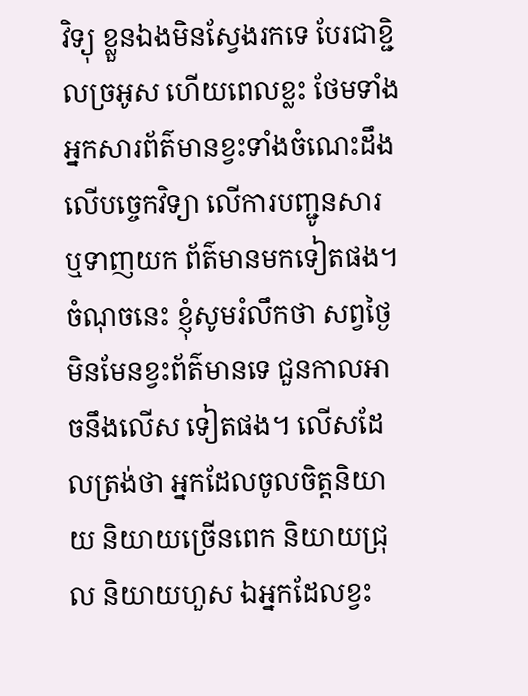វិទ្យុ ខ្លួនឯងមិនស្វែងរកទេ បែរជាខ្ជិលច្រអូស ហើយពេលខ្លះ ថែមទាំងអ្នកសារព័ត៌មានខ្វះទាំងចំណេះដឹងលើបច្ចេកវិទ្យា លើការបញ្ជូនសារ ឬទាញយក ព័ត៌មានមកទៀតផង។ ចំណុចនេះ ខ្ញុំសូមរំលឹកថា សព្វថ្ងៃ មិនមែនខ្វះព័ត៌មានទេ ជួនកាលអាចនឹងលើស ទៀតផង។ លើសដែលត្រង់ថា អ្នកដែលចូលចិត្តនិយាយ និយាយច្រើនពេក និយាយជ្រុល និយាយហួស ឯអ្នកដែលខ្វះ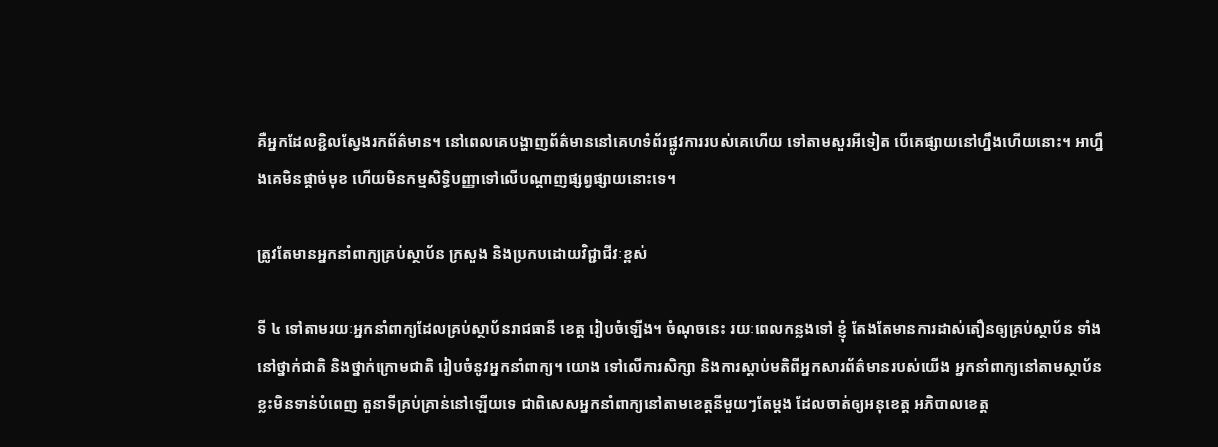គឺអ្នកដែលខ្ជិលស្វែងរកព័ត៌មាន។ នៅពេលគេបង្ហាញព័ត៌មាននៅគេហទំព័រផ្លូវការរបស់គេហើយ ទៅតាមសួរអីទៀត បើគេផ្សាយនៅហ្នឹងហើយនោះ។ អាហ្នឹងគេមិនផ្តាច់មុខ ហើយមិនកម្មសិទ្ធិបញ្ញាទៅលើបណ្តាញផ្សព្វផ្សាយនោះទេ។

ត្រូវតែមានអ្នកនាំពាក្យគ្រប់ស្ថាប័ន ក្រសួង និងប្រកបដោយវិជ្ជាជីវៈខ្ពស់

ទី ៤ ទៅតាមរយៈអ្នកនាំពាក្យដែលគ្រប់ស្ថាប័នរាជធានី ខេត្ត រៀបចំឡើង។ ចំណុចនេះ រយៈពេលកន្លងទៅ ខ្ញុំ តែងតែមានការដាស់តឿនឲ្យគ្រប់ស្ថាប័ន ទាំងនៅថ្នាក់ជាតិ និងថ្នាក់ក្រោមជាតិ រៀបចំនូវអ្នកនាំពាក្យ។ យោង ទៅលើការសិក្សា និងការស្តាប់មតិពីអ្នកសារព័ត៌មានរបស់យើង អ្នកនាំពាក្យនៅតាមស្ថាប័នខ្លះមិនទាន់បំពេញ តួនាទីគ្រប់គ្រាន់នៅឡើយទេ ជាពិសេសអ្នកនាំពាក្យនៅតាមខេត្តនីមួយៗតែម្តង ដែលចាត់ឲ្យអនុខេត្ត អភិបាលខេត្ត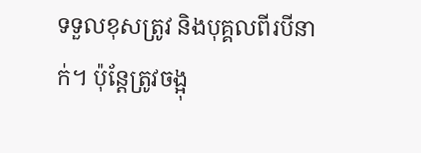ទទួលខុសត្រូវ និងបុគ្គលពីរបីនាក់។ ប៉ុន្តែត្រូវចង្អុ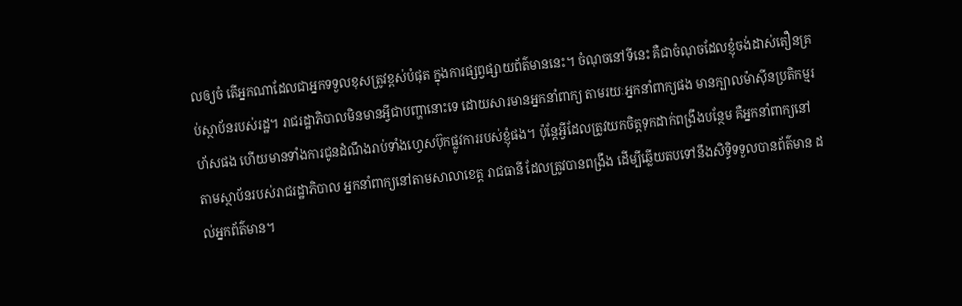លឲ្យចំ តើអ្នកណាដែលជាអ្នកទទួលខុសត្រូវខ្ពស់បំផុត ក្នុងការផ្សព្វផ្សាយព័ត៌មាននេះ។ ចំណុចនៅទីនេះ គឺជាចំណុចដែលខ្ញុំចង់ដាស់តឿនគ្រប់ស្ថាប័នរបស់រដ្ឋ។ រាជរដ្ឋាភិបាលមិនមានអ្វីជាបញ្ហានោះទេ ដោយសារមានអ្នកនាំពាក្យ តាមរយៈអ្នកនាំពាក្យផង មានក្បាលម៉ាស៊ីនប្រតិកម្មរហ័សផង ហើយមានទាំងការជូនដំណឹងរាប់ទាំងហ្វេសប៊ុកផ្លូវការរបស់ខ្ញុំផង។ ប៉ុន្តែអ្វីដែលត្រូវយកចិត្តទុកដាក់ពង្រឹងបន្ថែម គឺអ្នកនាំពាក្យនៅតាមស្ថាប័នរបស់រាជរដ្ឋាភិបាល អ្នកនាំពាក្យនៅតាមសាលាខេត្ត រាជធានី ដែលត្រូវបានពង្រឹង ដើម្បីឆ្លើយតបទៅនឹងសិទ្ធិទទួលបានព័ត៌មាន ដល់អ្នកព័ត៌មាន។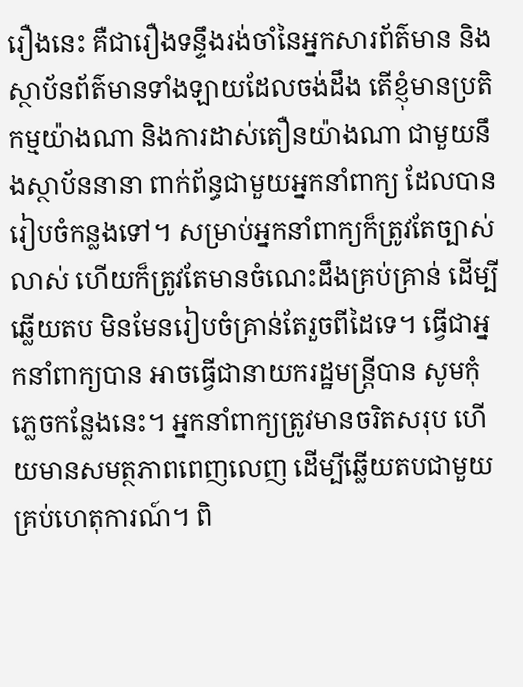រឿងនេះ គឺជារឿងទន្ទឹងរង់ចាំនៃអ្នកសារព័ត៌មាន និងស្ថាប័នព័ត៌មានទាំងឡាយដែលចង់ដឹង តើខ្ញុំមានប្រតិកម្មយ៉ាងណា និងការដាស់តឿនយ៉ាងណា ជាមួយនឹងស្ថាប័ននានា ពាក់ព័ន្ធជាមួយអ្នកនាំពាក្យ ដែលបានរៀបចំកន្លងទៅ។ សម្រាប់អ្នកនាំពាក្យក៏ត្រូវតែច្បាស់លាស់ ហើយក៏ត្រូវតែមានចំណេះដឹងគ្រប់គ្រាន់ ដើម្បីឆ្លើយតប មិនមែនរៀបចំគ្រាន់តែរួចពីដៃទេ។ ធ្វើជាអ្នកនាំពាក្យបាន អាចធ្វើជានាយករដ្ឋមន្ត្រីបាន សូមកុំភ្លេចកន្លែងនេះ។ អ្នកនាំពាក្យត្រូវមានចរិតសរុប ហើយមានសមត្ថភាពពេញលេញ ដើម្បីឆ្លើយតបជាមួយគ្រប់ហេតុការណ៍។ ពិ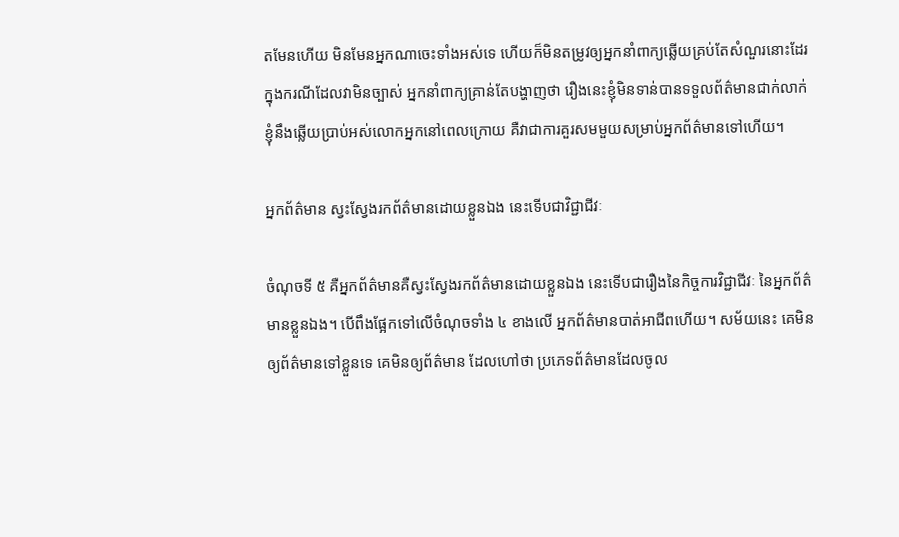តមែនហើយ មិនមែនអ្នកណាចេះទាំងអស់ទេ ហើយក៏មិនតម្រូវឲ្យអ្នកនាំពាក្យឆ្លើយគ្រប់តែសំណួរនោះដែរ ក្នុងករណីដែលវាមិនច្បាស់ អ្នកនាំពាក្យគ្រាន់តែបង្ហាញថា រឿងនេះខ្ញុំមិនទាន់បានទទួលព័ត៌មានជាក់លាក់ ខ្ញុំនឹងឆ្លើយប្រាប់អស់លោកអ្នកនៅពេលក្រោយ គឺវាជាការគួរសមមួយសម្រាប់អ្នកព័ត៌មានទៅហើយ។

អ្នកព័ត៌មាន ស្វះស្វែងរកព័ត៌មានដោយខ្លួនឯង នេះទើបជាវិជ្ជាជីវៈ

ចំណុចទី ៥ គឺអ្នកព័ត៌មានគឺស្វះស្វែងរកព័ត៌មានដោយខ្លួនឯង នេះទើបជារឿងនៃកិច្ចការវិជ្ជាជីវៈ នៃអ្នកព័ត៌ មានខ្លួនឯង។ បើពឹងផ្អែកទៅលើចំណុចទាំង ៤ ខាងលើ អ្នកព័ត៌មានបាត់អាជីពហើយ។ សម័យនេះ គេមិនឲ្យព័ត៌មានទៅខ្លួនទេ គេមិនឲ្យព័ត៌មាន ដែលហៅថា ប្រភេទព័ត៌មានដែលចូល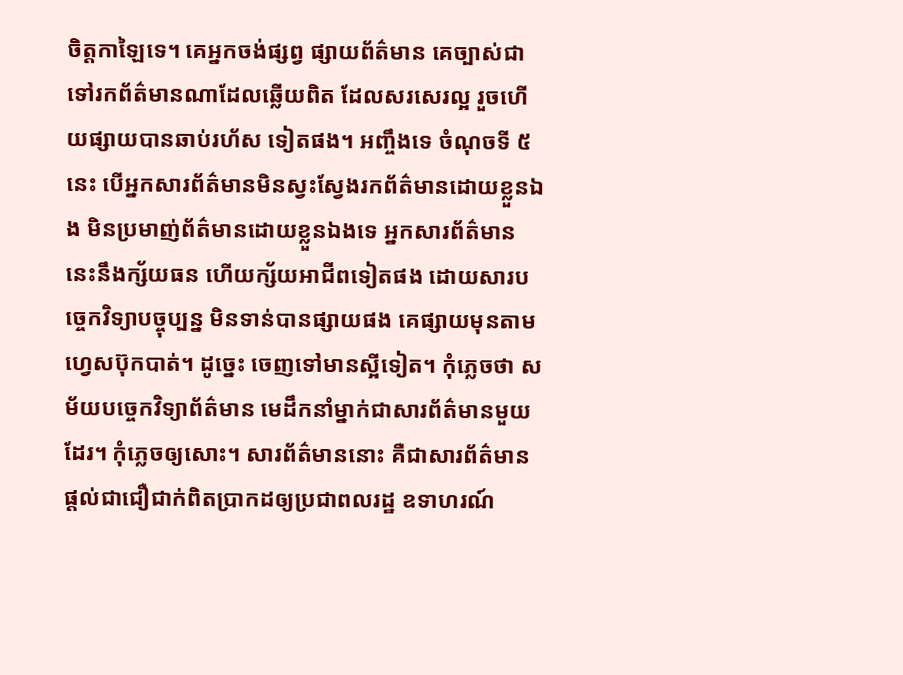ចិត្តកាឡៃទេ។ គេអ្នកចង់ផ្សព្វ ផ្សាយព័ត៌មាន គេច្បាស់ជាទៅរកព័ត៌មានណាដែលឆ្លើយពិត ដែលសរសេរល្អ រួចហើយផ្សាយបានឆាប់រហ័ស ទៀតផង។ អញ្ចឹងទេ ចំណុចទី ៥ នេះ បើអ្នកសារព័ត៌មានមិនស្វះស្វែងរកព័ត៌មានដោយខ្លួនឯង មិនប្រមាញ់ព័ត៌មានដោយខ្លួនឯងទេ អ្នកសារព័ត៌មាននេះនឹងក្ស័យធន ហើយក្ស័យអាជីពទៀតផង ដោយសារបច្ចេកវិទ្យាបច្ចុប្បន្ន មិនទាន់បានផ្សាយផង គេផ្សាយមុនតាមហ្វេសប៊ុកបាត់។ ដូច្នេះ ចេញទៅមានស្អីទៀត។ កុំភ្លេចថា សម័យបច្ចេកវិទ្យាព័ត៌មាន មេដឹកនាំម្នាក់ជាសារព័ត៌មានមួយដែរ។ កុំភ្លេចឲ្យសោះ។ សារព័ត៌មាននោះ គឺជាសារព័ត៌មានផ្តល់ជាជឿជាក់ពិតប្រាកដឲ្យប្រជាពលរដ្ឋ ឧទាហរណ៍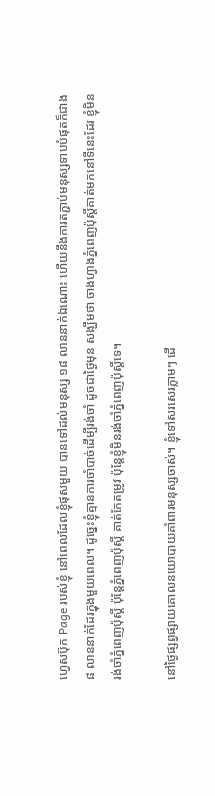ហ្វេសប៊ុក Page របស់ខ្ញុំ នៅពេលដែលខ្ញុំផុសមួយ បានទៅដល់មនុស្ស ១៨ លាននាក់ឯណោះ ហើយនឹងការតភ្ជាប់មនុស្សទាបបំផុតក៏ជាង ៨ លាននាក់ដែរក្នុងមួយពេល។ ដូច្នេះខ្ញុំគ្មានការចាំបាច់ដើម្បីរង់ចាំ ដូចជាថ្ងៃមុន សង្ឃឹមថា ចាងហ្វាងភ្នំពេញប៉ុស្តិ៍គាត់មកនៅទីនេះដែរ ខ្ញុំមិនរង់ចាំភ្នំពេញប៉ុស្តិ៍ ប៉ុន្តែភ្នំពេញប៉ុស្តិ៍ គាត់កែតម្រូវ ប៉ុន្តែខ្ញុំមិនរង់ចាំភ្នំពេញប៉ុស្តិ៍ទេ។

នៅថ្ងៃផ្សព្វផ្សាយគោលនយោបាយគាំពារមនុស្សចាស់។ ខ្ញុំទៅសរសេរភ្លាមៗ ដើ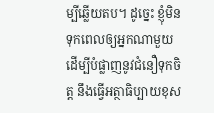ម្បីឆ្លើយតប។ ដូច្នេះ ខ្ញុំមិនទុកពេលឲ្យអ្នកណាមួយ ដើម្បីបំផ្លាញនូវជំនឿទុកចិត្ត នឹងធ្វើអត្ថាធិប្បាយខុស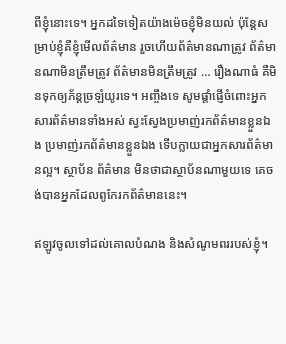ពីខ្ញុំនោះទេ។ អ្នកដទៃទៀតយ៉ាងម៉េចខ្ញុំមិនយល់ ប៉ុន្តែសម្រាប់ខ្ញុំគឺខ្ញុំមើលព័ត៌មាន រួចហើយព័ត៌មានណាត្រូវ ព័ត៌មានណាមិនត្រឹមត្រូវ ព័ត៌មានមិនត្រឹមត្រូវ … រឿងណាធំ គឺមិនទុកឲ្យភ័ន្តច្រឡំយូរទេ។ អញ្ចឹងទេ សូមផ្តាំផ្ញើចំពោះអ្នកសារព័ត៌មានទាំងអស់ ស្វះស្វែងប្រមាញ់រកព័ត៌មានខ្លួនឯង ប្រមាញ់រកព័ត៌មានខ្លួនឯង ទើបក្លាយជាអ្នកសារព័ត៌មានល្អ។ ស្ថាប័ន ព័ត៌មាន មិនថាជាស្ថាប័នណាមួយទេ គេចង់បានអ្នកដែលពូកែរកព័ត៌មាននេះ។

ឥឡូវចូលទៅដល់គោលបំណង និងសំណូមពររបស់ខ្ញុំ។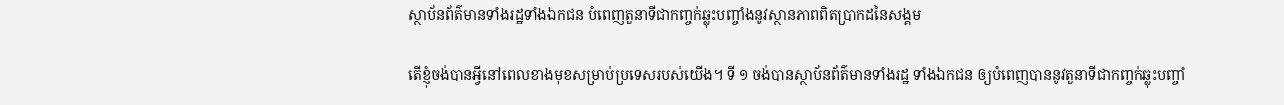ស្ថាប័នព័ត៌មានទាំងរដ្ឋទាំងឯកជន បំពេញតួនាទីជាកញ្ចក់ឆ្លុះបញ្ចាំងនូវស្ថានភាពពិតប្រាកដនៃសង្គម

តើខ្ញុំចង់បានអ្វីនៅពេលខាងមុខសម្រាប់ប្រទេសរបស់យើង។ ទី ១ ចង់បានស្ថាប័នព័ត៌មានទាំងរដ្ឋ ទាំងឯកជន ឲ្យបំពេញបាននូវតួនាទីជាកញ្ចក់ឆ្លុះបញ្ចាំ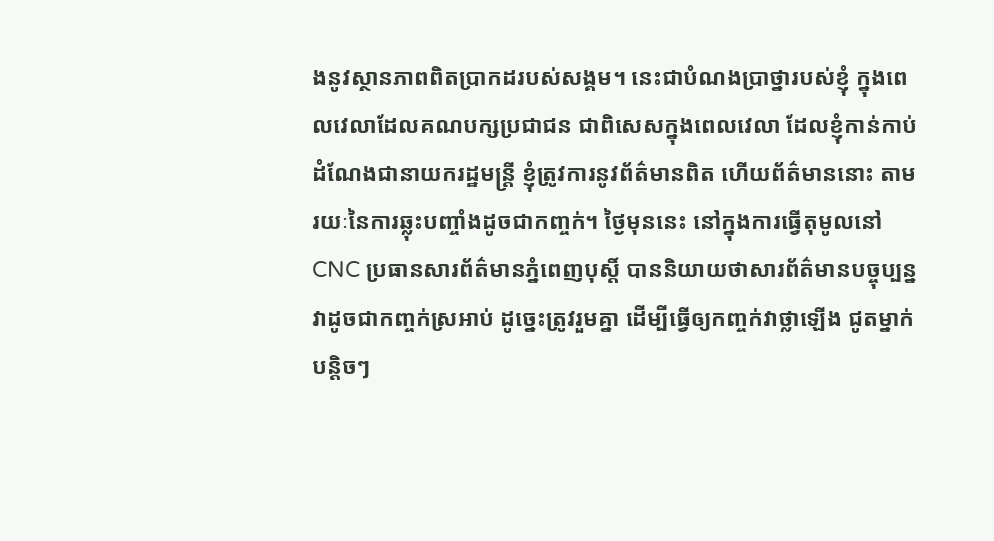ងនូវស្ថានភាពពិតប្រាកដរបស់សង្គម។ នេះជាបំណងប្រាថ្នារបស់ខ្ញុំ ក្នុងពេលវេលាដែលគណបក្សប្រជាជន ជាពិសេសក្នុងពេលវេលា ដែលខ្ញុំកាន់កាប់ដំណែងជានាយករដ្ឋមន្រ្តី ខ្ញុំត្រូវការនូវព័ត៌មានពិត ហើយព័ត៌មាននោះ តាមរយៈនៃការឆ្លុះបញ្ចាំងដូចជាកញ្ចក់។ ថ្ងៃមុននេះ នៅក្នុងការធ្វើតុមូលនៅ CNC ប្រធានសារព័ត៌មានភ្នំពេញបុស្តិ៍ បាននិយាយថាសារព័ត៌មានបច្ចុប្បន្ន វាដូចជាកញ្ចក់ស្រអាប់ ដូច្នេះត្រូវរួមគ្នា ដើម្បីធ្វើឲ្យកញ្ចក់វាថ្លាឡើង ជូតម្នាក់បន្តិចៗ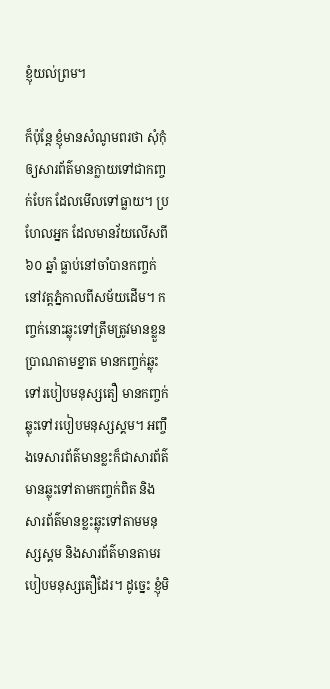ខ្ញុំយល់ព្រម។

ក៏ប៉ុន្តែ ខ្ញុំមានសំណូមពរថា សុំកុំឲ្យសារព័ត៌មានក្លាយទៅជាកញ្ចក់បែក ដែលមើលទៅធ្លាយ។ ប្រហែលអ្នក ដែលមានវ័យលើសពី ៦០ ឆ្នាំ ធ្លាប់នៅចាំបានកញ្ចក់នៅវត្តភ្នំកាលពីសម័យដើម។ កញ្ចក់នោះឆ្លុះទៅត្រឹមត្រូវមានខ្លួនប្រាណតាមខ្នាត មានកញ្ចក់ឆ្លុះទៅរបៀបមនុស្សតឿ មានកញ្ចក់ឆ្លុះទៅរបៀបមនុស្សស្គម។ អញ្ចឹងទេសារព័ត៌មានខ្លះក៏ជាសារព័ត៌មានឆ្លុះទៅតាមកញ្ចក់ពិត និងសារព័ត៌មានខ្លះឆ្លុះទៅតាមមនុស្សស្គម និងសារព័ត៌មានតាមរបៀបមនុស្សតឿដែរ។ ដូច្នេះ ខ្ញុំមិ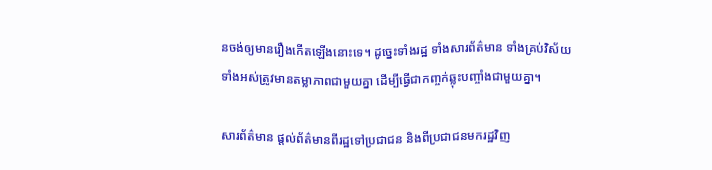នចង់ឲ្យមានរឿងកើតឡើងនោះទេ។ ដូច្នេះទាំងរដ្ឋ ទាំងសារព័ត៌មាន ទាំងគ្រប់វិស័យទាំងអស់ត្រូវមានតម្លាភាពជាមួយគ្នា ដើម្បីធ្វើជាកញ្ចក់ឆ្លុះបញ្ចាំងជាមួយគ្នា។

សារព័ត៌មាន ផ្តល់ព័ត៌មានពីរដ្ឋទៅប្រជាជន និងពីប្រជាជនមករដ្ឋវិញ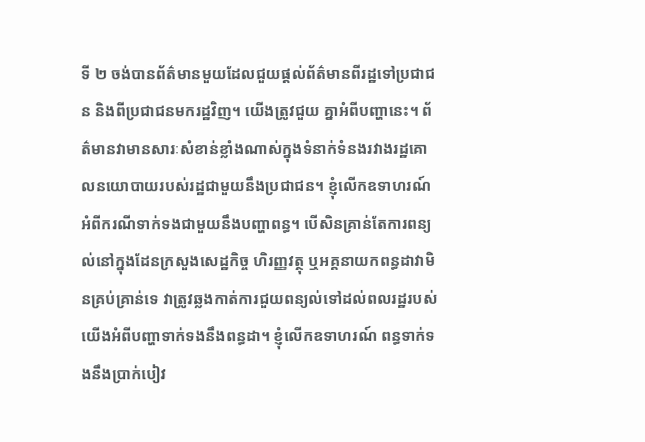ទី ២ ចង់បានព័ត៌មានមួយដែលជួយផ្តល់ព័ត៌មានពីរដ្ឋទៅប្រជាជន និងពីប្រជាជនមករដ្ឋវិញ។ យើងត្រូវជួយ គ្នាអំពីបញ្ហានេះ។ ព័ត៌មានវាមានសារៈសំខាន់ខ្លាំងណាស់ក្នុងទំនាក់ទំនងរវាងរដ្ឋគោលនយោបាយរបស់រដ្ឋជាមួយនឹងប្រជាជន។ ខ្ញុំលើកឧទាហរណ៍ អំពីករណីទាក់ទងជាមួយនឹងបញ្ហាពន្ធ។ បើសិនគ្រាន់តែការពន្យល់នៅក្នុងដែនក្រសួងសេដ្ឋកិច្ច ហិរញ្ញវត្ថុ ឬអគ្គនាយកពន្ធដាវាមិនគ្រប់គ្រាន់ទេ វាត្រូវឆ្លងកាត់ការជួយពន្យល់ទៅដល់ពលរដ្ឋរបស់យើងអំពីបញ្ហាទាក់ទងនឹងពន្ធដា។ ខ្ញុំលើកឧទាហរណ៍ ពន្ធទាក់ទងនឹងប្រាក់បៀវ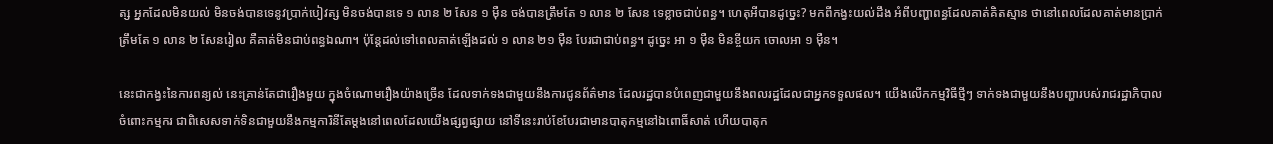ត្ស អ្នកដែលមិនយល់ មិនចង់បានទេនូវប្រាក់បៀវត្ស មិនចង់បានទេ ១ លាន ២ សែន ១ ម៉ឺន ចង់បានត្រឹមតែ ១ លាន ២ សែន ទេខ្លាចជាប់ពន្ធ។ ហេតុអីបានដូច្នេះ? មកពីកង្វះយល់ដឹង អំពីបញ្ហាពន្ធដែលគាត់គិតស្មាន ថានៅពេលដែលគាត់មានប្រាក់ត្រឹមតែ ១ លាន ២ សែនរៀល គឺគាត់មិនជាប់ពន្ធឯណា។ ប៉ុន្តែដល់ទៅពេលគាត់ឡើងដល់ ១ លាន ២១ ម៉ឺន បែរជាជាប់ពន្ធ។ ដូច្នេះ អា ១ ម៉ឺន មិនខ្ចីយក ចោលអា ១ ម៉ឺន។

នេះជាកង្វះនៃការពន្យល់ នេះគ្រាន់តែជារឿងមួយ ក្នុងចំណោមរឿងយ៉ាងច្រើន ដែលទាក់ទងជាមួយនឹងការជូនព័ត៌មាន ដែលរដ្ឋបានបំពេញជាមួយនឹងពលរដ្ឋដែលជាអ្នកទទួលផល។ យើងលើកកម្មវិធីថ្មីៗ ទាក់ទងជាមួយនឹងបញ្ហារបស់រាជរដ្ឋាភិបាលចំពោះកម្មករ ជាពិសេសទាក់ទិនជាមួយនឹងកម្មការិនីតែម្តងនៅពេលដែលយើងផ្សព្វផ្សាយ នៅទីនេះរាប់ខែបែរជាមានបាតុកម្មនៅឯពោធិ៍សាត់ ហើយបាតុក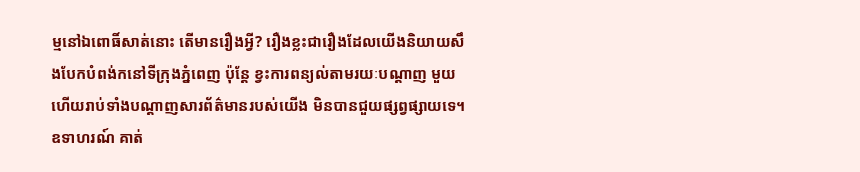ម្មនៅឯពោធិ៍សាត់នោះ តើមានរឿងអ្វី? រឿងខ្លះជារឿងដែលយើងនិយាយសឹងបែកបំពង់កនៅទីក្រុងភ្នំពេញ ប៉ុន្តែ ខ្វះការពន្យល់តាមរយៈបណ្តាញ មួយ ហើយរាប់ទាំងបណ្តាញសារព័ត៌មានរបស់យើង មិនបានជួយផ្សព្វផ្សាយទេ។ ឧទាហរណ៍ គាត់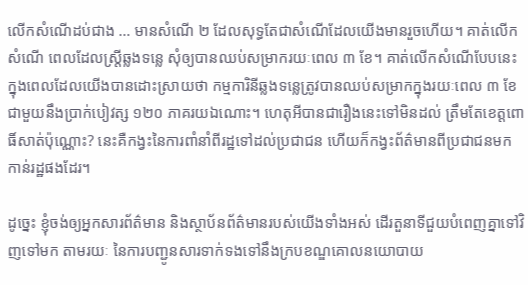លើកសំណើដប់ជាង … មានសំណើ ២ ដែលសុទ្ធតែជាសំណើដែលយើងមានរួចហើយ។ គាត់លើកសំណើ ពេលដែលស្រ្តីឆ្លងទន្លេ សុំឲ្យបានឈប់សម្រាករយៈពេល ៣ ខែ។ គាត់លើកសំណើបែបនេះ ក្នុងពេលដែលយើងបានដោះស្រាយថា កម្មការិនីឆ្លងទន្លេត្រូវបានឈប់សម្រាកក្នុងរយៈពេល ៣ ខែ ជាមួយនឹងប្រាក់បៀវត្ស ១២០ ភាគរយឯណោះ។ ហេតុអីបានជារឿងនេះទៅមិនដល់ ត្រឹមតែខេត្តពោធិ៍សាត់ប៉ុណ្ណោះ? នេះគឺកង្វះនៃការពាំនាំពីរដ្ឋទៅដល់ប្រជាជន ហើយក៏កង្វះព័ត៌មានពីប្រជាជនមកកាន់រដ្ឋផងដែរ។

ដូច្នេះ ខ្ញុំចង់ឲ្យអ្នកសារព័ត៌មាន និងស្ថាប័នព័ត៌មានរបស់យើងទាំងអស់ ដើរតួនាទីជួយបំពេញគ្នាទៅវិញទៅមក តាមរយៈ នៃការបញ្ជូនសារទាក់ទងទៅនឹងក្របខណ្ឌគោលនយោបាយ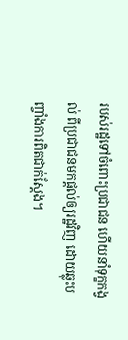របស់រដ្ឋទៅចំពោះប្រជាជន ហើយនាំទុក្ខកង្វល់ ពីប្រជាជនមកផ្តល់ឲ្យរដ្ឋវិញ ដោយឆ្លុះបញ្ចាំងការពិតជាក់ស្តែង។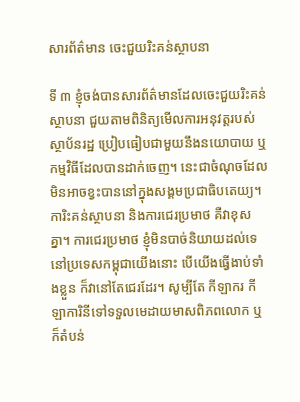សារព័ត៌មាន ចេះជួយរិះគន់ស្ថាបនា

ទី ៣ ខ្ញុំចង់បានសារព័ត៌មានដែលចេះជួយរិះគន់ស្ថាបនា ជួយតាមពិនិត្យមើលការអនុវត្តរបស់ស្ថាប័នរដ្ឋ ប្រៀបធៀបជាមួយនឹងនយោបាយ ឬកម្មវិធីដែលបានដាក់ចេញ។ នេះជាចំណុចដែលមិនអាចខ្វះបាននៅក្នុងសង្គមប្រជាធិបតេយ្យ។ ការិះគន់ស្ថាបនា និងការជេរប្រមាថ គឺវាខុសគ្នា។ ការជេរប្រមាថ ខ្ញុំមិនបាច់និយាយដល់ទេ នៅប្រទេសកម្ពុជាយើងនោះ បើយើងធ្វើងាប់ទាំងខ្លួន ក៏វានៅតែជេរដែរ។ សូម្បីតែ កីឡាករ កីឡាការិនីទៅទទួលមេដាយមាសពិភពលោក ឬក៏តំបន់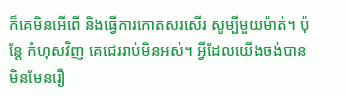ក៏គេមិនអើពើ និងធ្វើការកោតសរសើរ សូម្បីមួយម៉ាត់។ ប៉ុន្តែ កំហុសវិញ គេជេររាប់មិនអស់។ អ្វីដែលយើងចង់បានមិនមែនរឿ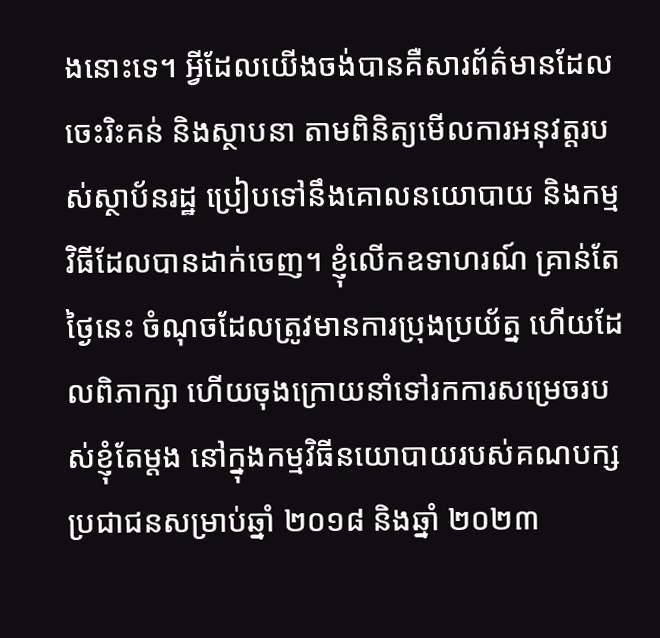ងនោះទេ។ អ្វីដែលយើងចង់បានគឺសារព័ត៌មានដែលចេះរិះគន់ និងស្ថាបនា តាមពិនិត្យមើលការអនុវត្តរបស់ស្ថាប័នរដ្ឋ ប្រៀបទៅនឹងគោលនយោបាយ និងកម្មវិធីដែលបានដាក់ចេញ។ ខ្ញុំលើកឧទាហរណ៍ គ្រាន់តែថ្ងៃនេះ ចំណុចដែលត្រូវមានការប្រុងប្រយ័ត្ន ហើយដែលពិភាក្សា ហើយចុងក្រោយនាំទៅរកការសម្រេចរបស់ខ្ញុំតែម្តង នៅក្នុងកម្មវិធីនយោបាយរបស់គណបក្សប្រជាជនសម្រាប់ឆ្នាំ ២០១៨ និងឆ្នាំ ២០២៣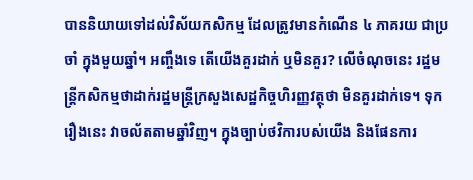បាននិយាយទៅដល់វិស័យកសិកម្ម ដែលត្រូវមានកំណើន ៤ ភាគរយ ជាប្រចាំ ក្នុងមួយឆ្នាំ។ អញ្ចឹងទេ តើយើងគួរដាក់ ឬមិនគួរ? លើចំណុចនេះ រដ្ឋមន្រ្តីកសិកម្មថាដាក់រដ្ឋមន្រ្តីក្រសួងសេដ្ឋកិច្ចហិរញ្ញវត្ថុថា មិនគួរដាក់ទេ។ ទុករឿងនេះ វាចល័តតាមឆ្នាំវិញ។ ក្នុងច្បាប់ថវិការបស់យើង និងផែនការ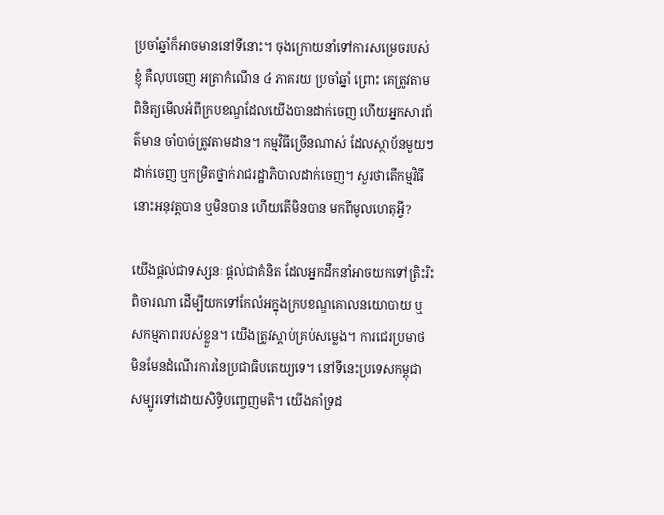ប្រចាំឆ្នាំក៏អាចមាននៅទីនោះ។ ចុងក្រោយនាំទៅការសម្រេចរបស់ខ្ញុំ គឺលុបចេញ អត្រាកំណើន ៤ ភាគរយ ប្រចាំឆ្នាំ ព្រោះ គេត្រូវតាមពិនិត្យមើលអំពីក្របខណ្ឌដែលយើងបានដាក់ចេញ ហើយអ្នកសារព័ត៌មាន ចាំបាច់ត្រូវតាមដាន។ កម្មវិធីច្រើនណាស់ ដែលស្ថាប័នមួយៗដាក់ចេញ ឬកម្រិតថ្នាក់រាជរដ្ឋាភិបាលដាក់ចេញ។ សួរថាតើកម្មវិធីនោះអនុវត្តបាន ឬមិនបាន ហើយតើមិនបាន មកពីមូលហេតុអ្វី?

យើងផ្តល់ជាទស្សនៈ ផ្តល់ជាគំនិត ដែលអ្នកដឹកនាំអាចយកទៅត្រិះរិះពិចារណា ដើម្បីយកទៅកែលំអក្នុងក្របខណ្ឌគោលនយោបាយ ឬសកម្មភាពរបស់ខ្លួន។ យើងត្រូវស្តាប់គ្រប់សម្លេង។ ការជេរប្រមាថ មិនមែនដំណើរការនៃប្រជាធិបតេយ្យទេ។ នៅទីនេះប្រទេសកម្ពុជាសម្បូរទៅដោយសិទ្ធិបញ្ចេញមតិ។ យើងគាំទ្រដ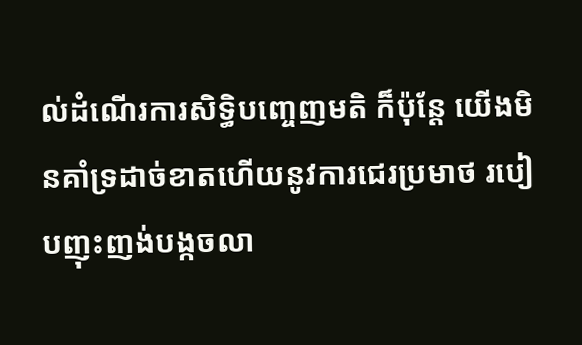ល់ដំណើរការសិទ្ធិបញ្ចេញមតិ ក៏ប៉ុន្តែ យើងមិនគាំទ្រដាច់ខាតហើយនូវការជេរប្រមាថ របៀបញុះញង់បង្កចលា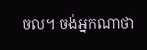ចល។ ចង់អ្នកណាថា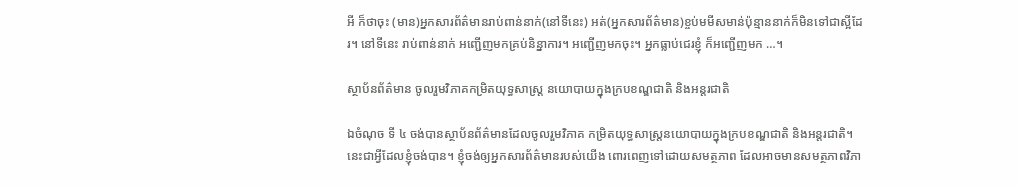អី ក៏ថាចុះ (មាន)អ្នកសារព័ត៌មានរាប់ពាន់នាក់(នៅទីនេះ) អត់(អ្នកសារព័ត៌មាន)ខ្ចប់មមីសមាន់ប៉ុន្មាននាក់ក៏មិនទៅជាស្អីដែរ។ នៅទីនេះ រាប់ពាន់នាក់ អញ្ជើញមកគ្រប់និន្នាការ។ អញ្ជើញមកចុះ។ អ្នកធ្លាប់ជេរខ្ញុំ ក៏អញ្ជើញមក …។

ស្ថាប័នព័ត៌មាន ចូលរួមវិភាគកម្រិតយុទ្ធសាស្រ្ត នយោបាយក្នុងក្របខណ្ឌជាតិ និងអន្តរជាតិ

ឯចំណុច ទី ៤ ចង់បានស្ថាប័នព័ត៌មានដែលចូលរួមវិភាគ កម្រិតយុទ្ធសាស្រ្តនយោបាយក្នុងក្របខណ្ឌជាតិ និងអន្តរជាតិ។ នេះជាអ្វីដែលខ្ញុំចង់បាន។ ខ្ញុំចង់ឲ្យអ្នកសារព័ត៌មានរបស់យើង ពោរពេញទៅដោយសមត្ថភាព ដែលអាចមានសមត្ថភាពវិភា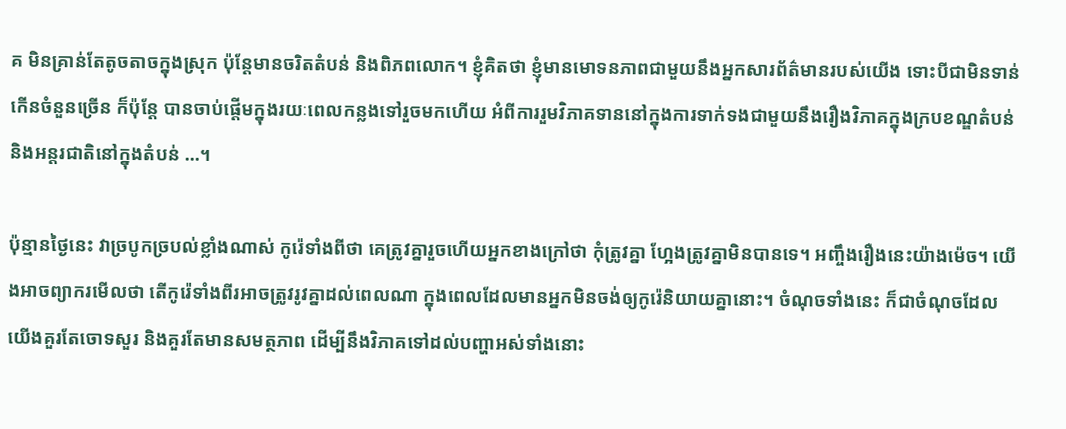គ មិនគ្រាន់តែតូចតាចក្នុងស្រុក ប៉ុន្តែមានចរិតតំបន់ និងពិភពលោក។ ខ្ញុំគិតថា ខ្ញុំមានមោទនភាពជាមួយនឹងអ្នកសារព័ត៌មានរបស់យើង ទោះបីជាមិនទាន់កើនចំនួនច្រើន ក៏ប៉ុន្តែ បានចាប់ផ្តើមក្នុងរយៈពេលកន្លងទៅរួចមកហើយ អំពីការរួមវិភាគទាននៅក្នុងការទាក់ទងជាមួយនឹងរឿងវិភាគក្នុងក្របខណ្ឌតំបន់ និងអន្តរជាតិនៅក្នុងតំបន់ …។

ប៉ុន្មានថ្ងៃនេះ វាច្របូកច្របល់ខ្លាំងណាស់ កូរ៉េទាំងពីថា គេត្រូវគ្នារួចហើយអ្នកខាងក្រៅថា កុំត្រូវគ្នា ហែ្អងត្រូវគ្នាមិនបានទេ។ អញ្ចឹងរឿងនេះយ៉ាងម៉េច។ យើងអាចព្យាករមើលថា តើកូរ៉េទាំងពីរអាចត្រូវរូវគ្នាដល់ពេលណា ក្នុងពេលដែលមានអ្នកមិនចង់ឲ្យកូរ៉េនិយាយគ្នានោះ។ ចំណុចទាំងនេះ ក៏ជាចំណុចដែលយើងគួរតែចោទសួរ និងគួរតែមានសមត្ថភាព ដើម្បីនឹងវិភាគទៅដល់បញ្ហាអស់ទាំងនោះ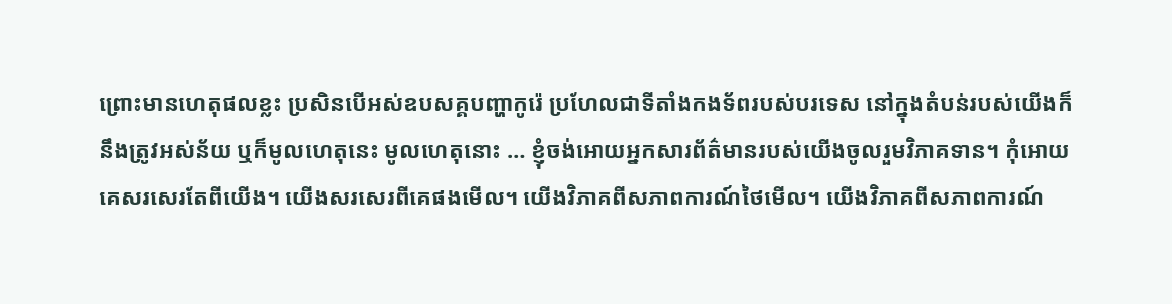ព្រោះមានហេតុផលខ្លះ ប្រសិនបើអស់ឧបសគ្គបញ្ហាកូរ៉េ ប្រហែលជាទីតាំងកងទ័ពរបស់បរទេស នៅក្នុងតំបន់របស់យើងក៏នឹងត្រូវអស់ន័យ ឬក៏មូលហេតុនេះ មូលហេតុនោះ … ខ្ញុំចង់អោយអ្នកសារព័ត៌មានរបស់យើងចូលរួមវិភាគទាន។ កុំអោយគេសរសេរតែពីយើង។ យើងសរសេរពីគេផងមើល។ យើងវិភាគពីសភាពការណ៍ថៃមើល។ យើងវិភាគពីសភាពការណ៍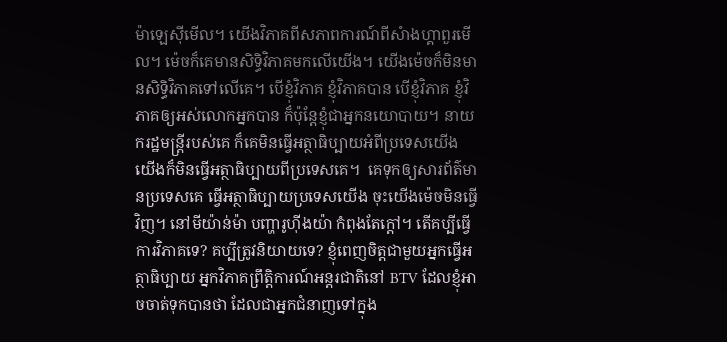ម៉ាឡេស៊ីមើល។ យើងវិភាគពីសភាពការណ៍ពីសំាងហ្គាពួរមើល។ ម៉េចក៏គេមានសិទ្ធិវិភាគមកលើយើង។ យើងម៉េចក៏មិនមានសិទ្ធិវិភាគទៅលើគេ។ បើខ្ញុំវិភាគ ខ្ញុំវិភាគបាន បើខ្ញុំវិភាគ ខ្ញុំវិភាគឲ្យអស់លោកអ្នកបាន ក៏ប៉ុន្តែខ្ញុំជាអ្នកនយោបាយ។ នាយករដ្ឋមន្ត្រីរបស់គេ ក៏គេមិនធ្វើអត្ថាធិប្បាយអំពីប្រទេសយើង យើងក៏មិនធ្វើអត្ថាធិប្បាយពីប្រទេសគេ។  គេទុកឲ្យសារព័ត៌មានប្រទេសគេ ធ្វើអត្ថាធិប្បាយប្រទេសយើង ចុះយើងម៉េចមិនធ្វើវិញ។ នៅមីយ៉ាន់ម៉ា បញ្ហារូហ៊ីងយ៉ា កំពុងតែក្តៅ។ តើគប្បីធ្វើការវិភាគទេ? គប្បីត្រូវនិយាយទេ? ខ្ញុំពេញចិត្តជាមួយអ្នកធ្វើអត្ថាធិប្បាយ អ្នកវិភាគព្រឹត្តិការណ៍អន្តរជាតិនៅ BTV ដែលខ្ញុំអាចចាត់ទុកបានថា ដែលជាអ្នកជំនាញទៅក្នុង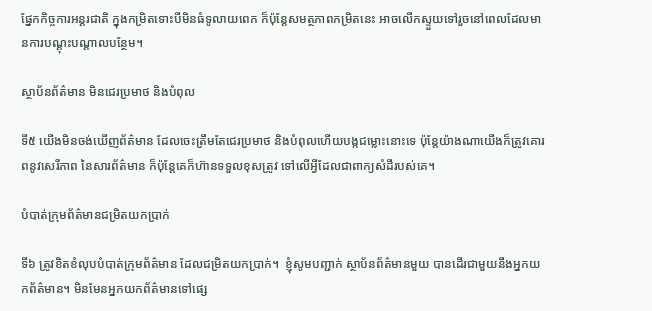ផ្នែកកិច្ចការអន្តរជាតិ ក្នុងកម្រិតទោះបីមិនធំទូលាយពេក ក៏ប៉ុន្តែសមត្ថភាពកម្រិតនេះ អាចលើកស្ទួយទៅរួចនៅពេលដែលមានការបណ្តុះបណ្តាលបន្ថែម។

ស្ថាប័នព័ត៌មាន មិនជេរប្រមាថ និងបំពុល

ទី៥ យើងមិនចង់ឃើញព័ត៌មាន ដែលចេះត្រឹមតែជេរប្រមាថ និងបំពុលហើយបង្កជម្លោះនោះទេ ប៉ុន្តែយ៉ាងណាយើងក៏ត្រូវគោរពនូវសេរីភាព នៃសារព័ត៌មាន ក៏ប៉ុន្តែគេក៏ហ៊ានទទួលខុសត្រូវ ទៅលើអ្វីដែលជាពាក្យសំដីរបស់គេ។

បំបាត់ក្រុមព័ត៌មានជម្រិតយកប្រាក់

ទី៦ ត្រូវខិតខំលុបបំបាត់ក្រុមព័ត៌មាន ដែលជម្រិតយកប្រាក់។  ខ្ញុំសូមបញ្ជាក់ ស្ថាប័នព័ត៌មានមួយ បានដើរជាមួយនឹងអ្នកយកព័ត៌មាន។ មិនមែនអ្នកយកព័ត៌មានទៅផ្សេ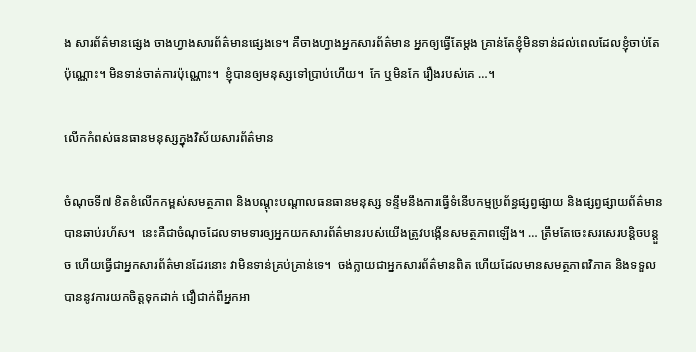ង សារព័ត៌មានផ្សេង ចាងហ្វាងសារព័ត៌មានផ្សេងទេ។ គឺចាងហ្វាងអ្នកសារព័ត៌មាន អ្នកឲ្យធ្វើតែម្តង គ្រាន់តែខ្ញុំមិនទាន់ដល់ពេលដែលខ្ញុំចាប់តែប៉ុណ្ណោះ។ មិនទាន់ចាត់ការប៉ុណ្ណោះ។  ខ្ញុំបានឲ្យមនុស្សទៅប្រាប់ហើយ។  កែ ឬមិនកែ រឿងរបស់គេ …។

លើកកំពស់ធនធានមនុស្សក្នុងវិស័យសារព័ត៌មាន

ចំណុចទី៧ ខិតខំលើកកម្ពស់សមត្ថភាព និងបណ្តុះបណ្តាលធនធានមនុស្ស ទន្ទឹមនឹងការធ្វើទំនើបកម្មប្រព័ន្ធផ្សព្វផ្សាយ និងផ្សព្វផ្សាយព័ត៌មានបានឆាប់រហ័ស។  នេះគឺជាចំណុចដែលទាមទារឲ្យអ្នកយកសារព័ត៌មានរបស់យើងត្រូវបង្កើនសមត្ថភាពឡើង។ … ត្រឹមតែចេះសរសេរបន្តិចបន្តួច ហើយធ្វើជាអ្នកសារព័ត៌មានដែរនោះ វាមិនទាន់គ្រប់គ្រាន់ទេ។  ចង់ក្លាយជាអ្នកសារព័ត៌មានពិត ហើយដែលមានសមត្ថភាពវិភាគ និងទទួលបាននូវការយកចិត្តទុកដាក់ ជឿជាក់ពីអ្នកអា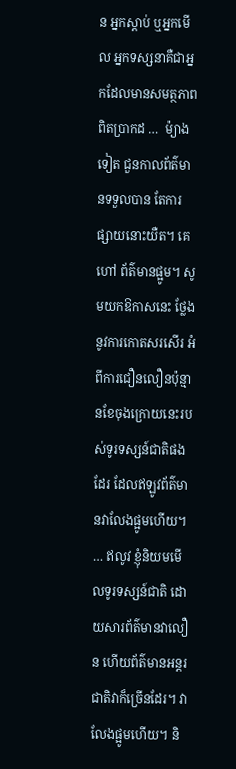ន អ្នកស្តាប់ ឬអ្នកមើល អ្នកទស្សនាគឺជាអ្នកដែលមានសមត្ថភាពពិតប្រាកដ …  ម៉្យាងទៀត ជួនកាលព័ត៌មានទទួលបាន តែការផ្សាយនោះយឺត។ គេហៅ ព័ត៌មានផ្អូម។ សូមយកឱកាសនេះ ថ្លែងនូវការកោតសរសើរ អំពីការជឿនលឿនប៉ុន្មានខែចុងក្រោយនេះរបស់ទូរទស្សន៍ជាតិផងដែរ ដែលឥឡូវព័ត៌មានវាលែងផ្អូមហើយ។ … ឥលូវ ខ្ញុំនិយមមើលទូរទស្សន៍ជាតិ ដោយសារព័ត៌មានវាលឿន ហើយព័ត៌មានអន្តរជាតិវាក៏ច្រើនដែរ។ វាលែងផ្អូមហើយ។ និ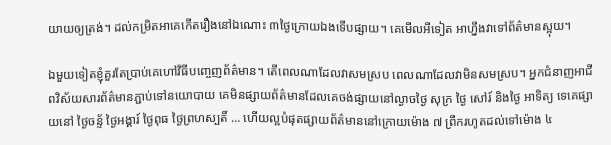យាយឲ្យត្រង់។ ដល់កម្រិតអាគេកើតរឿងនៅឯណោះ ៣ថ្ងៃក្រោយឯងទើបផ្សាយ។ គេមើលអីទៀត អាហ្នឹងវាទៅព័ត៌មានស្អុយ។

ឯមួយទៀតខ្ញុំគួរតែប្រាប់គេហៅវិធីបញ្ចេញព័ត៌មាន។ តើពេលណាដែលវាសមស្រប ពេលណាដែលវាមិនសមស្រប។ អ្នកជំនាញអាជីពវិស័យសារព័ត៌មានភ្ជាប់ទៅនយោបាយ គេមិនផ្សាយព័ត៌មានដែលគេចង់ផ្សាយនៅល្ងាចថ្ងៃ សុក្រ ថ្ងៃ សៅរ៍ និងថ្ងៃ អាទិត្យ ទេគេផ្សាយនៅ ថ្ងៃចន្ទ័ ថ្ងៃអង្គារ៍ ថ្ងៃពុធ ថ្ងៃព្រហស្បតិ៍ … ហើយល្អបំផុតផ្សាយព័ត៌មាននៅក្រោយម៉ោង ៧ ព្រឹករហូតដល់ទៅម៉ោង ៤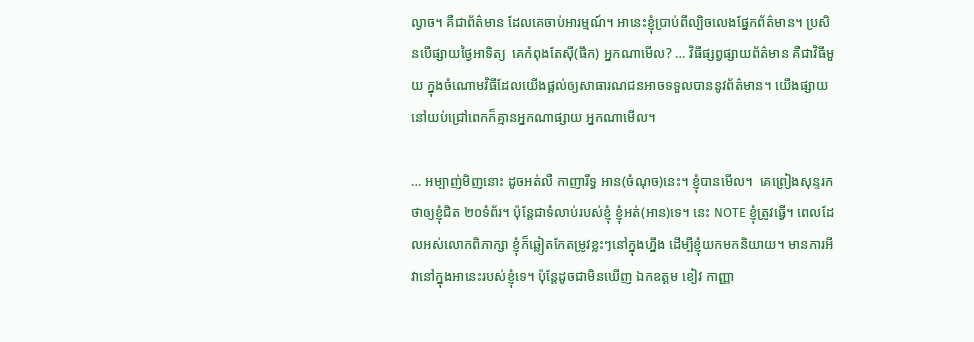ល្ងាច។ គឺជាព័ត៌មាន ដែលគេចាប់អារម្មណ៍។ អានេះខ្ញុំប្រាប់ពីល្បិចលេងផ្នែកព័ត៌មាន។ ប្រសិនបើផ្សាយថ្ងៃអាទិត្យ  គេកំពុងតែស៊ី(ផឹក) អ្នកណាមើល? … វិធីផ្សព្វផ្សាយព័ត៌មាន គឺជាវិធីមួយ ក្នុងចំណោមវិធីដែលយើងផ្តល់ឲ្យសាធារណជនអាចទទួលបាននូវព័ត៌មាន។ យើងផ្សាយនៅយប់ជ្រៅពេកក៏គ្មានអ្នកណាផ្សាយ អ្នកណាមើល។

… អម្បាញ់មិញនោះ ដូចអត់លឺ កាញារីទ្ធ អាន(ចំណុច)នេះ។ ខ្ញុំបានមើល។  គេព្រៀងសុន្ទរកថាឲ្យខ្ញុំជិត ២០ទំព័រ។ ប៉ុន្តែជាទំលាប់របស់ខ្ញុំ ខ្ញុំអត់(អាន)ទេ។ នេះ NOTE ខ្ញុំត្រូវធ្វើ។ ពេលដែលអស់លោកពិភាក្សា ខ្ញុំក៏ឆ្លៀតកែតម្រូវខ្លះៗនៅក្នុងហ្នឹង ដើម្បីខ្ញុំយកមកនិយាយ។ មានការអីវានៅក្នុងអានេះរបស់ខ្ញុំទេ។ ប៉ុន្តែដូចជាមិនឃើញ ឯកឧត្តម ខៀវ កាញ្ញា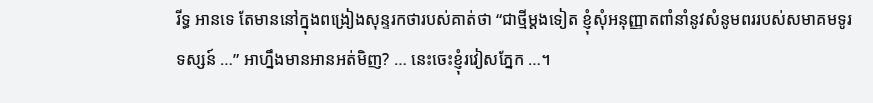រីទ្ធ អានទេ តែមាននៅក្នុងពង្រៀងសុន្ទរកថារបស់គាត់ថា “ជាថ្មីម្តងទៀត ខ្ញុំសុំអនុញ្ញាតពាំនាំនូវសំនូមពររបស់សមាគមទូរទស្សន៍ …” អាហ្នឹងមានអានអត់មិញ? … នេះចេះខ្ញុំរវៀសភ្នែក …។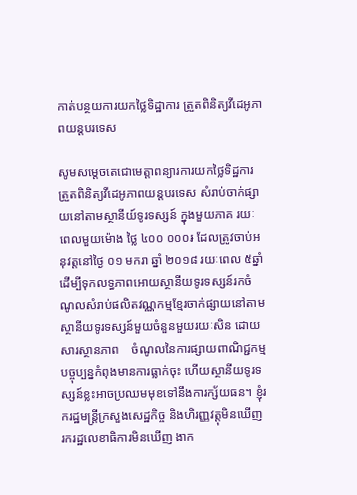កាត់បន្ថយការយកថ្លៃទិដ្ឋាការ ត្រួតពិនិត្យវីដេអូភាពយន្តបរទេស

សូមសម្ដេចតេជោមេត្តាពន្យារការយកថ្លៃទិដ្ឋការ ត្រួតពិនិត្យវីដេអូភាពយន្តបរទេស សំរាប់ចាក់ផ្សាយនៅតាមស្ថានីយ៍ទូរទស្សន៍ ក្នុងមួយភាគ រយៈពេលមួយម៉ោង ថ្លៃ ៤០០ ០០០៛ ដែលត្រូវចាប់អនុវត្តនៅថ្ងៃ ០១ មករា ឆ្នាំ ២០១៨ រយៈពេល ៥ឆ្នាំ ដើម្បីទុកលទ្ធភាពអោយស្ថានីយទូរទស្សន៍រកចំណូលសំរាប់ផលិតវណ្ណកម្មខ្មែរចាក់ផ្សាយនៅតាមស្ថានីយទូរទស្សន៍មួយចំនួនមួយរយៈសិន ដោយសារស្ថានភាព    ចំណូលនៃការផ្សាយពាណិជ្ជកម្មបច្ចុប្បន្នកំពុងមានការធ្លាក់ចុះ ហើយស្ថានីយទូរទស្សន៍ខ្លះអាចប្រឈមមុខទៅនឹងការក្ស័យធន។ ខ្ញុំរករដ្ឋមន្ត្រីក្រសួងសេដ្ឋកិច្ច និងហិរញ្ញវត្តុមិនឃើញ រករដ្ឋលេខាធិការមិនឃើញ ងាក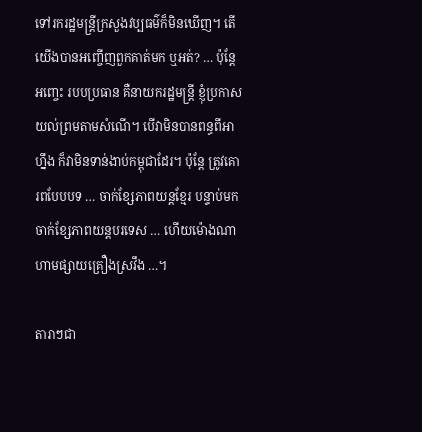ទៅរករដ្ឋមន្ត្រីក្រសួងវប្បធម៌ក៏មិនឃើញ។ តើយើងបានអញ្ចើញពួកគាត់មក ឬអត់? … ប៉ុន្តែអញ្ចេះ របបប្រធាន គឺនាយករដ្ឋមន្ត្រី ខ្ញុំប្រកាសយល់ព្រមតាមសំណើ។ បើវាមិនបានពន្ធពីអាហ្នឹង ក៏វាមិនទាន់ងាប់កម្ពុជាដែរ។ ប៉ុន្តែ ត្រូវគោរពបែបបទ … ចាក់ខ្សែភាពយន្តខ្មែរ បន្ទាប់មកចាក់ខ្សែភាពយន្តបរទេស … ហើយម៉ោងណាហាមផ្សាយគ្រឿងស្រវឹង …។

តារាៗជា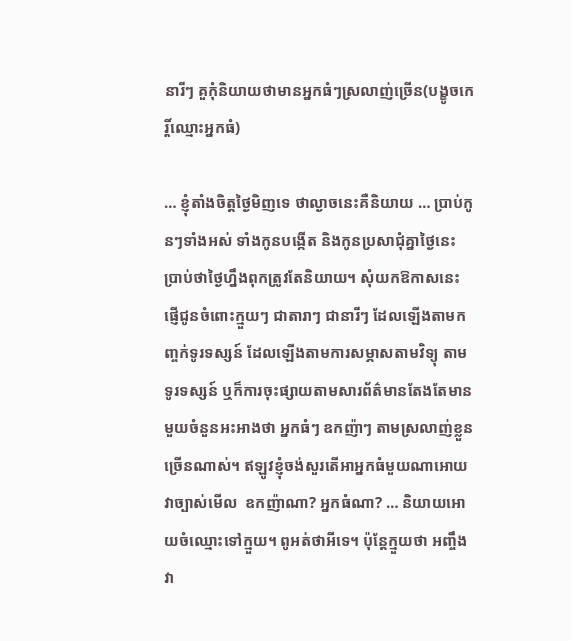នារីៗ គួកុំនិយាយថាមានអ្នកធំៗស្រលាញ់ច្រើន(បង្ខូចកេរ្តិ៍ឈ្មោះអ្នកធំ)

… ខ្ញុំតាំងចិត្តថ្ងៃមិញទេ ថាល្ងាចនេះគឺនិយាយ … ប្រាប់កូនៗទាំងអស់ ទាំងកូនបង្កើត និងកូនប្រសាជុំគ្នាថ្ងៃនេះ ប្រាប់ថាថ្ងៃហ្នឹងពុកត្រូវតែនិយាយ។ សុំយកឱកាសនេះ ផ្ញើជូនចំពោះក្មួយៗ ជាតារាៗ ជានារីៗ ដែលឡើងតាមកញ្ចក់ទូរទស្សន៍ ដែលឡើងតាមការសម្ភាសតាមវិទ្យុ តាមទូរទស្សន៍ ឬក៏ការចុះផ្សាយតាមសារព័ត៌មានតែងតែមានមួយចំនួនអះអាងថា អ្នកធំៗ ឧកញ៉ាៗ តាមស្រលាញ់ខ្លួនច្រើនណាស់។ ឥឡូវខ្ញុំចង់សួរតើអាអ្នកធំមួយណាអោយវាច្បាស់មើល  ឧកញ៉ាណា? អ្នកធំណា? … និយាយអោយចំឈ្មោះទៅក្មួយ។ ពូអត់ថាអីទេ។ ប៉ុន្តែក្មួយថា អញ្ចឹងវា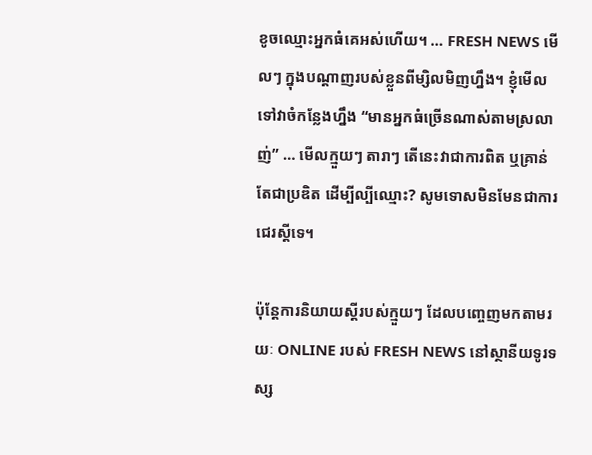ខូចឈ្មោះអ្នកធំគេអស់ហើយ។ … FRESH NEWS មើលៗ ក្នុងបណ្ដាញរបស់ខ្លួនពីម្សិលមិញហ្នឹង។ ខ្ញុំមើលទៅវាចំកន្លែងហ្នឹង “មានអ្នកធំច្រើនណាស់តាមស្រលាញ់” … មើលក្មួយៗ តារាៗ តើនេះវាជាការពិត ឬគ្រាន់តែជាប្រឌិត ដើម្បីល្បីឈ្មោះ? សូមទោសមិនមែនជាការជេរស្ដីទេ។

ប៉ុន្តែការនិយាយស្ដីរបស់ក្មួយៗ ដែលបញ្ចេញមកតាមរយៈ ONLINE របស់ FRESH NEWS នៅស្ថានីយទូរទស្ស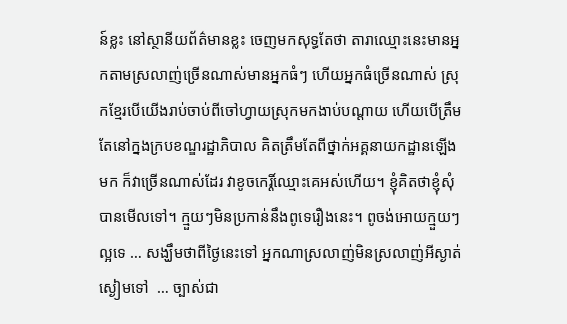ន៍ខ្លះ នៅស្ថានីយព័ត៌មានខ្លះ ចេញមកសុទ្ធតែថា តារាឈ្មោះនេះមានអ្នកតាមស្រលាញ់ច្រើនណាស់មានអ្នកធំៗ ហើយអ្នកធំច្រើនណាស់ ស្រុកខ្មែរបើយើងរាប់ចាប់ពីចៅហ្វាយស្រុកមកងាប់បណ្ដាយ ហើយបើត្រឹមតែនៅក្នងក្របខណ្ឌរដ្ឋាភិបាល គិតត្រឹមតែពីថ្នាក់អគ្គនាយកដ្ឋានឡើងមក ក៏វាច្រើនណាស់ដែរ វាខូចកេរ្តិ៍ឈ្មោះគេអស់ហើយ។ ខ្ញុំគិតថាខ្ញុំសុំបានមើលទៅ។ ក្មួយៗមិនប្រកាន់នឹងពូទេរឿងនេះ។ ពូចង់អោយក្មួយៗល្អទេ … សង្ឃឹមថាពីថ្ងៃនេះទៅ អ្នកណាស្រលាញ់មិនស្រលាញ់អីស្ងាត់ស្ងៀមទៅ  … ច្បាស់ជា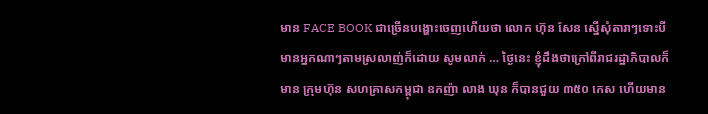មាន FACE BOOK ជាច្រើនបង្ហោះចេញហើយថា លោក ហ៊ុន សែន ស្នើសុំតារាៗទោះបីមានអ្នកណាៗតាមស្រលាញ់ក៏ដោយ សូមលាក់ … ថ្ងៃនេះ ខ្ញុំដឹងថាក្រៅពីរាជរដ្ឋាភិបាលក៏មាន ក្រុមហ៊ុន សហគ្រាសកម្ពុជា ឧកញ៉ា លាង ឃុន ក៏បានជួយ ៣៥០ កេស ហើយមាន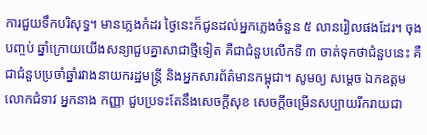ការជួយទឹកបរិសុទ្ធ។ មានភ្លេងកំដរ ថ្ងៃនេះក៏ជូនដល់អ្នកភ្លេងចំនួន ៥ លានរៀលផងដែរ។ ចុងបញ្ចប់ ឆ្នាំក្រោយយើងសន្យាជួបគ្នាសាជាថ្មីទៀត គឺជាជំនួបលើកទី ៣ ចាត់ទុកថាជំនួបនេះ គឺជាជំនួបប្រចាំឆ្នាំរវាងនាយករដ្ឋមន្រ្តី និងអ្នកសារព័ត៌មានកម្ពុជា។ សូមឲ្យ សម្ដេច ឯកឧត្តម លោកជំទាវ អ្នកនាង កញ្ញា ជួបប្រទះតែនឹងសេចក្ដីសុខ សេចក្ដីចម្រើនសប្បាយរីករាយជា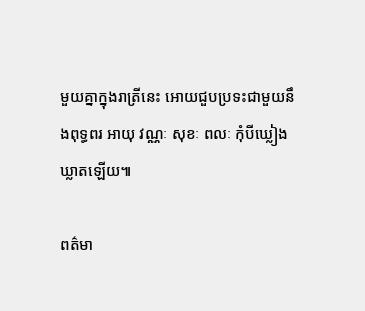មួយគ្នាក្នុងរាត្រីនេះ អោយជួបប្រទះជាមួយនឹងពុទ្ធពរ អាយុ វណ្ណៈ សុខៈ ពលៈ កុំបីឃ្លៀងឃ្លាតឡើយ៕

ពត៌មា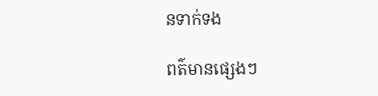នទាក់ទង

ពត៌មានផ្សេងៗ